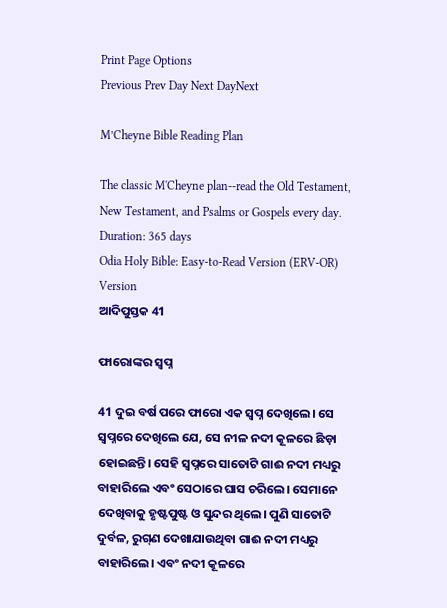Print Page Options
Previous Prev Day Next DayNext

M’Cheyne Bible Reading Plan

The classic M'Cheyne plan--read the Old Testament, New Testament, and Psalms or Gospels every day.
Duration: 365 days
Odia Holy Bible: Easy-to-Read Version (ERV-OR)
Version
ଆଦିପୁସ୍ତକ 41

ଫାରୋଙ୍କର ସ୍ୱପ୍ନ

41 ଦୁଇ ବର୍ଷ ପରେ ଫାରୋ ଏକ ସ୍ୱପ୍ନ ଦେଖିଲେ। ସେ ସ୍ୱପ୍ନରେ ଦେଖିଲେ ଯେ, ସେ ନୀଳ ନଦୀ କୂଳରେ ଛିଡ଼ା ହୋଇଛନ୍ତି। ସେହି ସ୍ୱପ୍ନରେ ସାତୋଟି ଗାଈ ନଦୀ ମଧ୍ୟରୁ ବାହାରିଲେ ଏବଂ ସେଠାରେ ଘାସ ଚରିଲେ। ସେମାନେ ଦେଖିବାକୁ ହୃଷ୍ଟପୁଷ୍ଟ ଓ ସୁନ୍ଦର ଥିଲେ। ପୁଣି ସାତୋଟି ଦୁର୍ବଳ, ରୁ‌ଗ୍‌ଣ ଦେଖାଯାଉଥିବା ଗାଈ ନଦୀ ମଧ୍ୟରୁ ବାହାରିଲେ। ଏବଂ ନଦୀ କୂଳରେ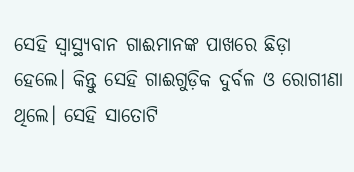ସେହି ସ୍ୱାସ୍ଥ୍ୟବାନ ଗାଈମାନଙ୍କ ପାଖରେ ଛିଡ଼ା ହେଲେ। କିନ୍ତୁ ସେହି ଗାଈଗୁଡ଼ିକ ଦୁର୍ବଳ ଓ ରୋଗୀଣା ଥିଲେ। ସେହି ସାତୋଟି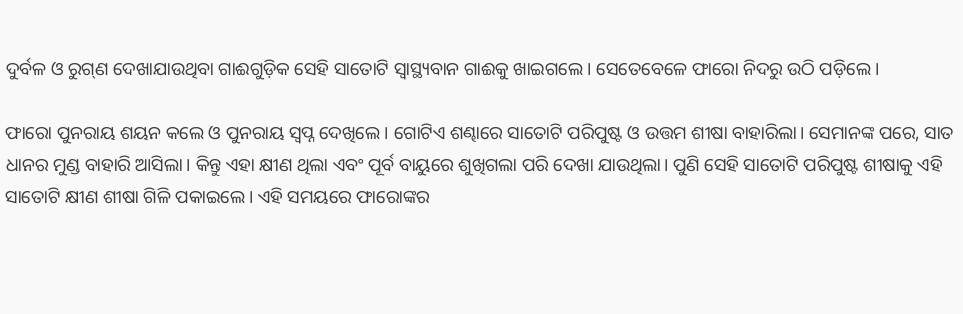ଦୁର୍ବଳ ଓ ରୁ‌ଗ୍‌ଣ ଦେଖାଯାଉଥିବା ଗାଈଗୁଡ଼ିକ ସେହି ସାତୋଟି ସ୍ୱାସ୍ଥ୍ୟବାନ ଗାଈକୁ ଖାଇଗଲେ। ସେତେବେଳେ ଫାରୋ ନିଦରୁ ଉଠି ପଡ଼ିଲେ।

ଫାରୋ ପୁନରାୟ ଶୟନ କଲେ ଓ ପୁନରାୟ ସ୍ୱପ୍ନ ଦେଖିଲେ। ଗୋଟିଏ ଶଣ୍ଢାରେ ସାତୋଟି ପରିପୁଷ୍ଟ ଓ ଉତ୍ତମ ଶୀଷା ବାହାରିଲା। ସେମାନଙ୍କ ପରେ, ସାତ ଧାନର ମୁଣ୍ଡ ବାହାରି ଆସିଲା। କିନ୍ତୁ ଏହା କ୍ଷୀଣ ଥିଲା ଏବଂ ପୂର୍ବ ବାୟୁରେ ଶୁଖିଗଲା ପରି ଦେଖା ଯାଉଥିଲା। ପୁଣି ସେହି ସାତୋଟି ପରିପୁଷ୍ଟ ଶୀଷାକୁ ଏହି ସାତୋଟି କ୍ଷୀଣ ଶୀଷା ଗିଳି ପକାଇଲେ। ଏହି ସମୟରେ ଫାରୋଙ୍କର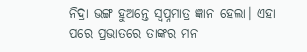ନିଦ୍ରା ଭଙ୍ଗ ହୁଅନ୍ତେ ସ୍ୱପ୍ନମାତ୍ର ଜ୍ଞାନ ହେଲା। ଏହା ପରେ ପ୍ରଭାତରେ ତାଙ୍କର ମନ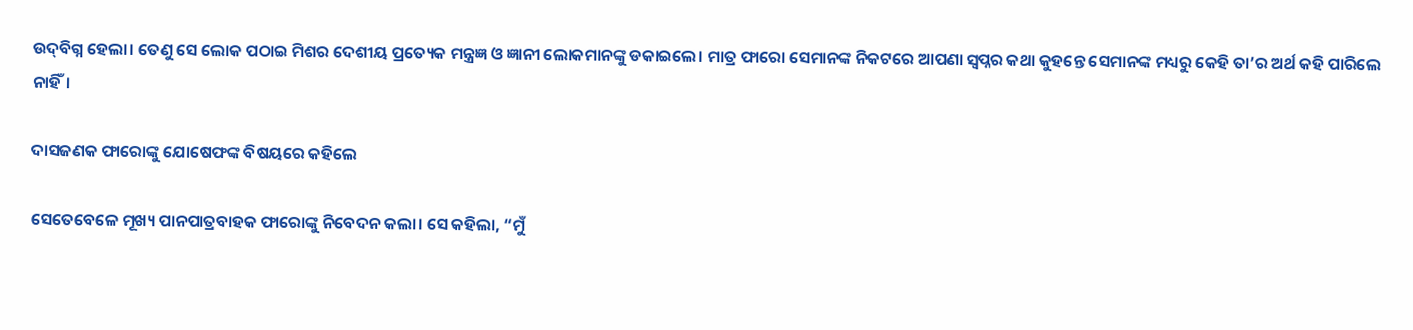ଉ‌ଦ୍‌ବିଗ୍ନ ହେଲା। ତେଣୁ ସେ ଲୋକ ପଠାଇ ମିଶର ଦେଶୀୟ ପ୍ରତ୍ୟେକ ମନ୍ତ୍ରଜ୍ଞ ଓ ଜ୍ଞାନୀ ଲୋକମାନଙ୍କୁ ଡକାଇଲେ। ମାତ୍ର ଫାରୋ ସେମାନଙ୍କ ନିକଟରେ ଆପଣା ସ୍ୱପ୍ନର କଥା କୁହନ୍ତେ ସେମାନଙ୍କ ମଧ୍ୟରୁ କେହି ତା’ର ଅର୍ଥ କହି ପାରିଲେ ନାହିଁ।

ଦାସଜଣକ ଫାରୋଙ୍କୁ ଯୋଷେଫଙ୍କ ବିଷୟରେ କହିଲେ

ସେତେବେଳେ ମୂଖ୍ୟ ପାନପାତ୍ରବାହକ ଫାରୋଙ୍କୁ ନିବେଦନ କଲା। ସେ କହିଲା, “ମୁଁ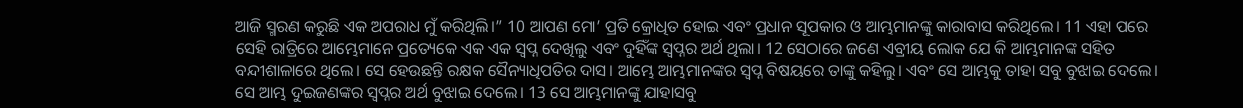ଆଜି ସ୍ମରଣ କରୁଛି ଏକ ଅପରାଧ ମୁଁ କରିଥିଲି।” 10 ଆପଣ ମୋ’ ପ୍ରତି କ୍ରୋଧିତ ହୋଇ ଏବଂ ପ୍ରଧାନ ସୂପକାର ଓ ଆମ୍ଭମାନଙ୍କୁ କାରାବାସ କରିଥିଲେ। 11 ଏହା ପରେ ସେହି ରାତ୍ରିରେ ଆମ୍ଭେମାନେ ପ୍ରତ୍ୟେକେ ଏକ ଏକ ସ୍ୱପ୍ନ ଦେଖିଲୁ ଏବଂ ଦୁହିଁଙ୍କ ସ୍ୱପ୍ନର ଅର୍ଥ ଥିଲା। 12 ସେଠାରେ ଜଣେ ଏବ୍ରୀୟ ଲୋକ ଯେ କି ଆମ୍ଭମାନଙ୍କ ସହିତ ବନ୍ଦୀଶାଳାରେ ଥିଲେ। ସେ ହେଉଛନ୍ତି ରକ୍ଷକ ସୈନ୍ୟାଧିପତିର ଦାସ। ଆମ୍ଭେ ଆମ୍ଭମାନଙ୍କର ସ୍ୱପ୍ନ ବିଷୟରେ ତାଙ୍କୁ କହିଲୁ। ଏବଂ ସେ ଆମ୍ଭକୁ ତାହା ସବୁ ବୁଝାଇ ଦେଲେ। ସେ ଆମ୍ଭ ଦୁଇଜଣଙ୍କର ସ୍ୱପ୍ନର ଅର୍ଥ ବୁଝାଇ ଦେଲେ। 13 ସେ ଆମ୍ଭମାନଙ୍କୁ ଯାହାସବୁ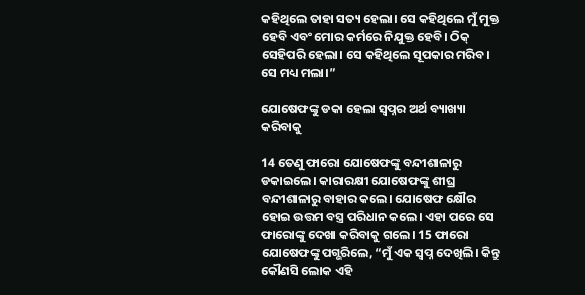କହିଥିଲେ ତାହା ସତ୍ୟ ହେଲା। ସେ କହିଥିଲେ ମୁଁ ମୁକ୍ତ ହେବି ଏବଂ ମୋର କର୍ମରେ ନିଯୁକ୍ତ ହେବି। ଠିକ୍ ସେହିପରି ହେଲା। ସେ କହିଥିଲେ ସୂପକାର ମରିବ। ସେ ମଧ୍ୟ ମଲା।”

ଯୋଷେଫଙ୍କୁ ଡକା ହେଲା ସ୍ୱପ୍ନର ଅର୍ଥ ବ୍ୟାଖ୍ୟା କରିବାକୁ

14 ତେଣୁ ଫାରୋ ଯୋଷେଫଙ୍କୁ ବନ୍ଦୀଶାଳାରୁ ଡକାଇଲେ। କାରାରକ୍ଷୀ ଯୋଷେଫଙ୍କୁ ଶୀଘ୍ର ବନ୍ଦୀଶାଳାରୁ ବାହାର କଲେ। ଯୋଷେଫ କ୍ଷୌର ହୋଇ ଉତ୍ତମ ବସ୍ତ୍ର ପରିଧାନ କଲେ। ଏହା ପରେ ସେ ଫାରୋଙ୍କୁ ଦେଖା କରିବାକୁ ଗଲେ। 15 ଫାରୋ ଯୋଷେଫଙ୍କୁ ପଗ୍ଭରିଲେ, “ମୁଁ ଏକ ସ୍ୱପ୍ନ ଦେଖିଲି। କିନ୍ତୁ କୌଣସି ଲୋକ ଏହି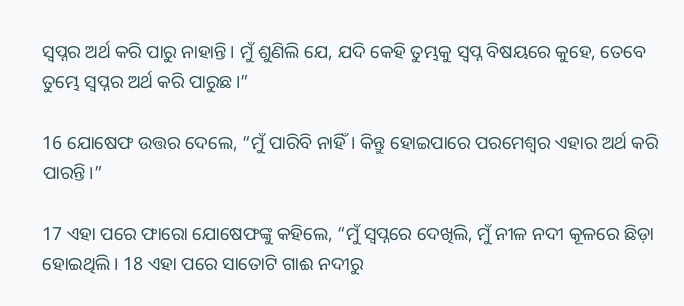ସ୍ୱପ୍ନର ଅର୍ଥ କରି ପାରୁ ନାହାନ୍ତି। ମୁଁ ଶୁଣିଲି ଯେ, ଯଦି କେହି ତୁମ୍ଭକୁ ସ୍ୱପ୍ନ ବିଷୟରେ କୁହେ, ତେବେ ତୁମ୍ଭେ ସ୍ୱପ୍ନର ଅର୍ଥ କରି ପାରୁଛ।”

16 ଯୋଷେଫ ଉତ୍ତର ଦେଲେ, “ମୁଁ ପାରିବି ନାହିଁ। କିନ୍ତୁ ହୋଇପାରେ ପରମେଶ୍ୱର ଏହାର ଅର୍ଥ କରି ପାରନ୍ତି।”

17 ଏହା ପରେ ଫାରୋ ଯୋଷେଫଙ୍କୁ କହିଲେ, “ମୁଁ ସ୍ୱପ୍ନରେ ଦେଖିଲି, ମୁଁ ନୀଳ ନଦୀ କୂଳରେ ଛିଡ଼ା ହୋଇଥିଲି। 18 ଏହା ପରେ ସାତୋଟି ଗାଈ ନଦୀରୁ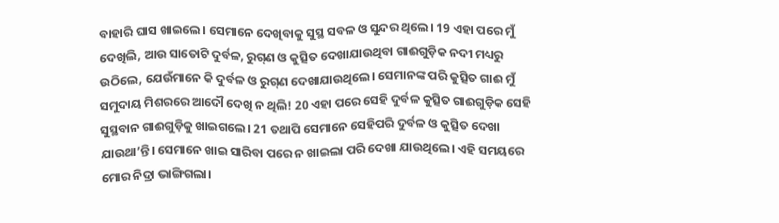ବାହାରି ଘାସ ଖାଇଲେ। ସେମାନେ ଦେଖିବାକୁ ସୁସ୍ଥ ସବଳ ଓ ସୁନ୍ଦର ଥିଲେ। 19 ଏହା ପରେ ମୁଁ ଦେଖିଲି, ଆଉ ସାତୋଟି ଦୁର୍ବଳ, ରୁ‌‌ଗ୍‌‌ଣ ଓ କୁତ୍ସିତ ଦେଖାଯାଉଥିବା ଗାଈଗୁଡ଼ିକ ନଦୀ ମଧ୍ୟରୁ ଉଠିଲେ, ଯେଉଁମାନେ କି ଦୁର୍ବଳ ଓ ରୁ‌‌ଗ୍‌‌ଣ ଦେଖାଯାଉଥିଲେ। ସେମାନଙ୍କ ପରି କୁତ୍ସିତ ଗାଈ ମୁଁ ସମୁଦାୟ ମିଶରରେ ଆଦୌ ଦେଖି ନ ଥିଲି! 20 ଏହା ପରେ ସେହି ଦୁର୍ବଳ କୁତ୍ସିତ ଗାଈଗୁଡ଼ିକ ସେହି ସୁସ୍ଥବାନ ଗାଈଗୁଡ଼ିକୁ ଖାଇଗଲେ। 21 ତଥାପି ସେମାନେ ସେହିପରି ଦୁର୍ବଳ ଓ କୁତ୍ସିତ ଦେଖା ଯାଉଥା’ନ୍ତି। ସେମାନେ ଖାଇ ସାରିବା ପରେ ନ ଖାଇଲା ପରି ଦେଖା ଯାଉଥିଲେ। ଏହି ସମୟରେ ମୋର ନିଦ୍ରା ଭାଙ୍ଗିଗଲା।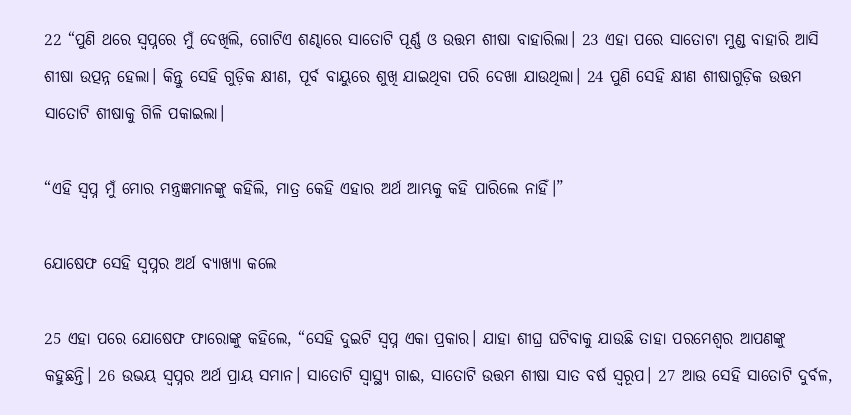22 “ପୁଣି ଥରେ ସ୍ୱପ୍ନରେ ମୁଁ ଦେଖିଲି, ଗୋଟିଏ ଶଣ୍ଢାରେ ସାତୋଟି ପୂର୍ଣ୍ଣ ଓ ଉତ୍ତମ ଶୀଷା ବାହାରିଲା। 23 ଏହା ପରେ ସାତୋଟା ମୁଣ୍ଡ ବାହାରି ଆସି ଶୀଷା ଉତ୍ପନ୍ନ ହେଲା। କିନ୍ତୁ ସେହି ଗୁଡ଼ିକ କ୍ଷୀଣ, ପୂର୍ବ ବାୟୁରେ ଶୁଖି ଯାଇଥିବା ପରି ଦେଖା ଯାଉଥିଲା। 24 ପୁଣି ସେହି କ୍ଷୀଣ ଶୀଷାଗୁଡ଼ିକ ଉତ୍ତମ ସାତୋଟି ଶୀଷାକୁ ଗିଳି ପକାଇଲା।

“ଏହି ସ୍ୱପ୍ନ ମୁଁ ମୋର ମନ୍ତ୍ରଜ୍ଞମାନଙ୍କୁ କହିଲି, ମାତ୍ର କେହି ଏହାର ଅର୍ଥ ଆମ୍ଭକୁ କହି ପାରିଲେ ନାହିଁ।”

ଯୋଷେଫ ସେହି ସ୍ୱପ୍ନର ଅର୍ଥ ବ୍ୟାଖ୍ୟା କଲେ

25 ଏହା ପରେ ଯୋଷେଫ ଫାରୋଙ୍କୁ କହିଲେ, “ସେହି ଦୁଇଟି ସ୍ୱପ୍ନ ଏକା ପ୍ରକାର। ଯାହା ଶୀଘ୍ର ଘଟିବାକୁ ଯାଉଛି ତାହା ପରମେଶ୍ୱର ଆପଣଙ୍କୁ କହୁଛନ୍ତି। 26 ଉଭୟ ସ୍ୱପ୍ନର ଅର୍ଥ ପ୍ରାୟ ସମାନ। ସାତୋଟି ସ୍ୱାସ୍ଥ୍ୟ ଗାଈ, ସାତୋଟି ଉତ୍ତମ ଶୀଷା ସାତ ବର୍ଷ ସ୍ୱରୂପ। 27 ଆଉ ସେହି ସାତୋଟି ଦୁର୍ବଳ,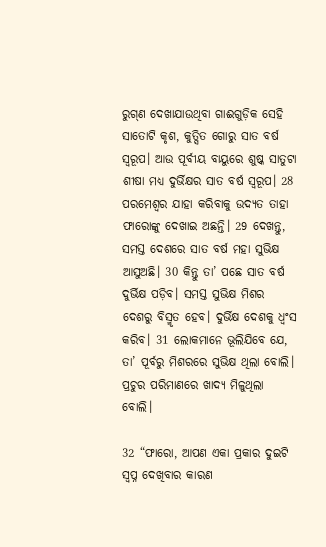ରୁ‌‌ଗ୍‌‌ଣ ଦେଖାଯାଉଥିବା ଗାଈଗୁଡ଼ିକ ସେହି ସାତୋଟି କୃଶ, କୁତ୍ସିତ ଗୋରୁ ସାତ ବର୍ଷ ସ୍ୱରୂପ। ଆଉ ପୂର୍ବୀୟ ବାୟୁରେ ଶୁଷ୍କ ସାତୁଟା ଶୀଷା ମଧ୍ୟ ଦୁର୍ଭିକ୍ଷର ସାତ ବର୍ଷ ସ୍ୱରୂପ। 28 ପରମେଶ୍ୱର ଯାହା କରିବାକୁ ଉଦ୍ୟତ ତାହା ଫାରୋଙ୍କୁ ଦେଖାଇ ଅଛନ୍ତି। 29 ଦେଖନ୍ତୁ, ସମସ୍ତ ଦେଶରେ ସାତ ବର୍ଷ ମହା ସୁଭିକ୍ଷ ଆସୁଅଛି। 30 କିନ୍ତୁ ତା’ ପଛେ ସାତ ବର୍ଷ ଦୁର୍ଭିକ୍ଷ ପଡ଼ିବ। ସମସ୍ତ ସୁଭିକ୍ଷ ମିଶର ଦେଶରୁ ବିସ୍ମୃତ ହେବ। ଦୁର୍ଭିକ୍ଷ ଦେଶକୁ ଧ୍ୱଂସ କରିବ। 31 ଲୋକମାନେ ଭୂଲିଯିବେ ଯେ, ତା’ ପୂର୍ବରୁ ମିଶରରେ ସୁଭିକ୍ଷ ଥିଲା ବୋଲି। ପ୍ରଚୁର ପରିମାଣରେ ଖାଦ୍ୟ ମିଳୁଥିଲା ବୋଲି।

32 “ଫାରୋ, ଆପଣ ଏକା ପ୍ରକାର ଦୁଇଟି ସ୍ୱପ୍ନ ଦେଖିବାର କାରଣ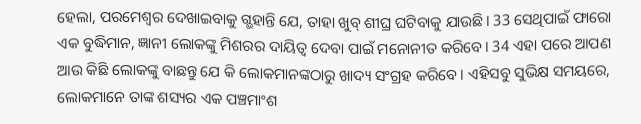ହେଲା, ପରମେଶ୍ୱର ଦେଖାଇବାକୁ ଗ୍ଭହାନ୍ତି ଯେ, ତାହା ଖୁବ୍ ଶୀଘ୍ର ଘଟିବାକୁ ଯାଉଛି। 33 ସେଥିପାଇଁ ଫାରୋ ଏକ ବୁଦ୍ଧିମାନ, ଜ୍ଞାନୀ ଲୋକଙ୍କୁ ମିଶରର ଦାୟିତ୍ୱ ଦେବା ପାଇଁ ମନୋନୀତ କରିବେ। 34 ଏହା ପରେ ଆପଣ ଆଉ କିଛି ଲୋକଙ୍କୁ ବାଛନ୍ତୁ ଯେ କି ଲୋକମାନଙ୍କଠାରୁ ଖାଦ୍ୟ ସଂଗ୍ରହ କରିବେ। ଏହିସବୁ ସୁଭିକ୍ଷ ସମୟରେ, ଲୋକମାନେ ତାଙ୍କ ଶସ୍ୟର ଏକ ପଞ୍ଚମାଂଶ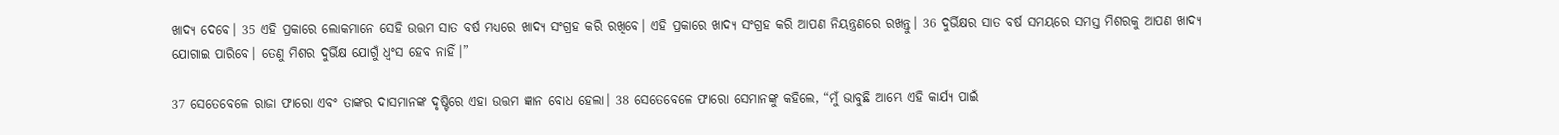ଖାଦ୍ୟ ଦେବେ। 35 ଏହି ପ୍ରକାରେ ଲୋକମାନେ ସେହି ଉତ୍ତମ ସାତ ବର୍ଷ ମଧ୍ୟରେ ଖାଦ୍ୟ ସଂଗ୍ରହ କରି ରଖିବେ। ଏହି ପ୍ରକାରେ ଖାଦ୍ୟ ସଂଗ୍ରହ କରି ଆପଣ ନିୟନ୍ତ୍ରଣରେ ରଖନ୍ତୁ। 36 ଦୁର୍ଭିକ୍ଷର ସାତ ବର୍ଷ ସମୟରେ ସମସ୍ତ ମିଶରକୁ ଆପଣ ଖାଦ୍ୟ ଯୋଗାଇ ପାରିବେ। ତେଣୁ ମିଶର ଦୁର୍ଭିକ୍ଷ ଯୋଗୁଁ ଧ୍ୱଂସ ହେବ ନାହିଁ।”

37 ସେତେବେଳେ ରାଜା ଫାରୋ ଏବଂ ତାଙ୍କର ଦାସମାନଙ୍କ ଦୃଷ୍ଟିରେ ଏହା ଉତ୍ତମ ଜ୍ଞାନ ବୋଧ ହେଲା। 38 ସେତେବେଳେ ଫାରୋ ସେମାନଙ୍କୁ କହିଲେ, “ମୁଁ ଭାବୁଛି ଆମ୍ଭେ ଏହି କାର୍ଯ୍ୟ ପାଇଁ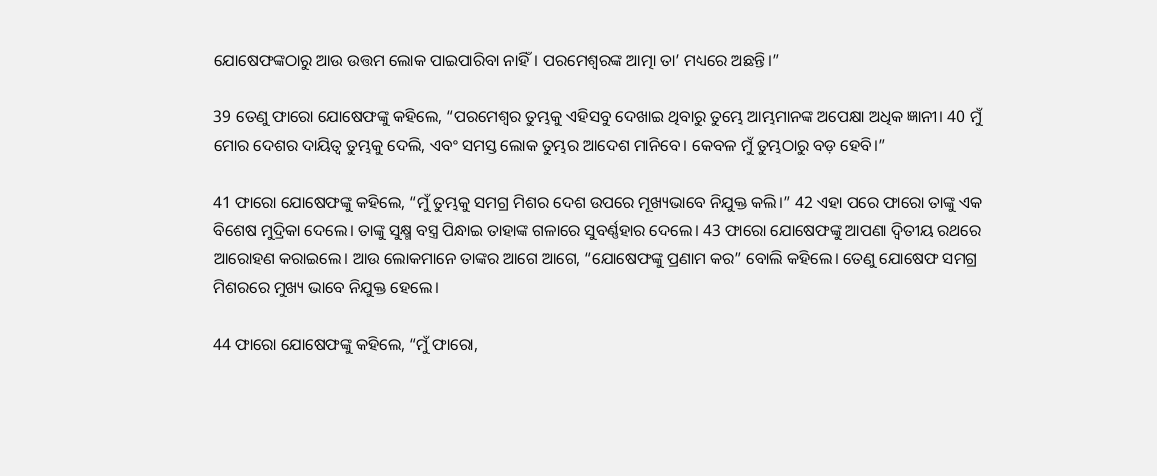ଯୋଷେଫଙ୍କଠାରୁ ଆଉ ଉତ୍ତମ ଲୋକ ପାଇପାରିବା ନାହିଁ। ପରମେଶ୍ୱରଙ୍କ ଆତ୍ମା ତା’ ମଧ୍ୟରେ ଅଛନ୍ତି।”

39 ତେଣୁ ଫାରୋ ଯୋଷେଫଙ୍କୁ କହିଲେ, “ପରମେଶ୍ୱର ତୁମ୍ଭକୁ ଏହିସବୁ ଦେଖାଇ ଥିବାରୁ ତୁମ୍ଭେ ଆମ୍ଭମାନଙ୍କ ଅପେକ୍ଷା ଅଧିକ ଜ୍ଞାନୀ। 40 ମୁଁ ମୋର ଦେଶର ଦାୟିତ୍ୱ ତୁମ୍ଭକୁ ଦେଲି, ଏବଂ ସମସ୍ତ ଲୋକ ତୁମ୍ଭର ଆଦେଶ ମାନିବେ। କେବଳ ମୁଁ ତୁମ୍ଭଠାରୁ ବଡ଼ ହେବି।”

41 ଫାରୋ ଯୋଷେଫଙ୍କୁ କହିଲେ, “ମୁଁ ତୁମ୍ଭକୁ ସମଗ୍ର ମିଶର ଦେଶ ଉପରେ ମୂଖ୍ୟଭାବେ ନିଯୁକ୍ତ କଲି।” 42 ଏହା ପରେ ଫାରୋ ତାଙ୍କୁ ଏକ ବିଶେଷ ମୁଦ୍ରିକା ଦେଲେ। ତାଙ୍କୁ ସୁକ୍ଷ୍ମ ବସ୍ତ୍ର ପିନ୍ଧାଇ ତାହାଙ୍କ ଗଳାରେ ସୁବର୍ଣ୍ଣହାର ଦେଲେ। 43 ଫାରୋ ଯୋଷେଫଙ୍କୁ ଆପଣା ଦ୍ୱିତୀୟ ରଥରେ ଆରୋହଣ କରାଇଲେ। ଆଉ ଲୋକମାନେ ତାଙ୍କର ଆଗେ ଆଗେ, “ଯୋଷେଫଙ୍କୁ ପ୍ରଣାମ କର” ବୋଲି କହିଲେ। ତେଣୁ ଯୋଷେଫ ସମଗ୍ର ମିଶରରେ ମୁଖ୍ୟ ଭାବେ ନିଯୁକ୍ତ ହେଲେ।

44 ଫାରୋ ଯୋଷେଫଙ୍କୁ କହିଲେ, “ମୁଁ ଫାରୋ,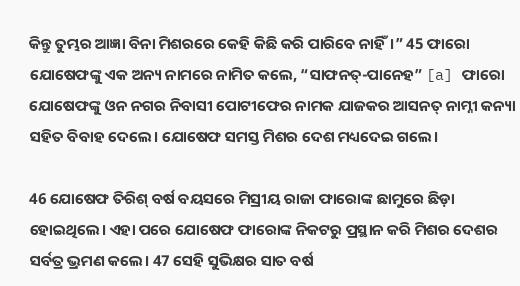କିନ୍ତୁ ତୁମ୍ଭର ଆଜ୍ଞା ବିନା ମିଶରରେ କେହି କିଛି କରି ପାରିବେ ନାହିଁ।” 45 ଫାରୋ ଯୋଷେଫଙ୍କୁ ଏକ ଅନ୍ୟ ନାମରେ ନାମିତ କଲେ, “ସାଫନତ୍-ପାନେହ” [a] ଫାରୋ ଯୋଷେଫଙ୍କୁ ଓନ ନଗର ନିବାସୀ ପୋଟୀଫେର ନାମକ ଯାଜକର ଆସନତ୍ ନାମ୍ନୀ କନ୍ୟା ସହିତ ବିବାହ ଦେଲେ। ଯୋଷେଫ ସମସ୍ତ ମିଶର ଦେଶ ମଧ୍ୟଦେଇ ଗଲେ।

46 ଯୋଷେଫ ତିରିଶ୍ ବର୍ଷ ବୟସରେ ମିସ୍ରୀୟ ରାଜା ଫାରୋଙ୍କ ଛାମୁରେ ଛିଡ଼ା ହୋଇଥିଲେ। ଏହା ପରେ ଯୋଷେଫ ଫାରୋଙ୍କ ନିକଟରୁ ପ୍ରସ୍ଥାନ କରି ମିଶର ଦେଶର ସର୍ବତ୍ର ଭ୍ରମଣ କଲେ। 47 ସେହି ସୁଭିକ୍ଷର ସାତ ବର୍ଷ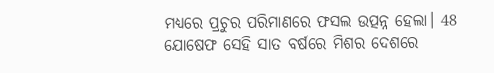ମଧ୍ୟରେ ପ୍ରଚୁର ପରିମାଣରେ ଫସଲ ଉତ୍ପନ୍ନ ହେଲା। 48 ଯୋଷେଫ ସେହି ସାତ ବର୍ଷରେ ମିଶର ଦେଶରେ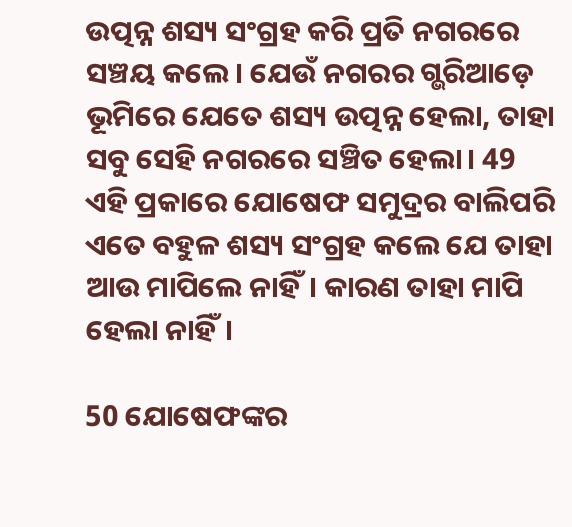ଉତ୍ପନ୍ନ ଶସ୍ୟ ସଂଗ୍ରହ କରି ପ୍ରତି ନଗରରେ ସଞ୍ଚୟ କଲେ। ଯେଉଁ ନଗରର ଗ୍ଭରିଆଡ଼େ ଭୂମିରେ ଯେତେ ଶସ୍ୟ ଉତ୍ପନ୍ନ ହେଲା, ତାହା ସବୁ ସେହି ନଗରରେ ସଞ୍ଚିତ ହେଲା। 49 ଏହି ପ୍ରକାରେ ଯୋଷେଫ ସମୁଦ୍ରର ବାଲିପରି ଏତେ ବହୁଳ ଶସ୍ୟ ସଂଗ୍ରହ କଲେ ଯେ ତାହା ଆଉ ମାପିଲେ ନାହିଁ। କାରଣ ତାହା ମାପି ହେଲା ନାହିଁ।

50 ଯୋଷେଫଙ୍କର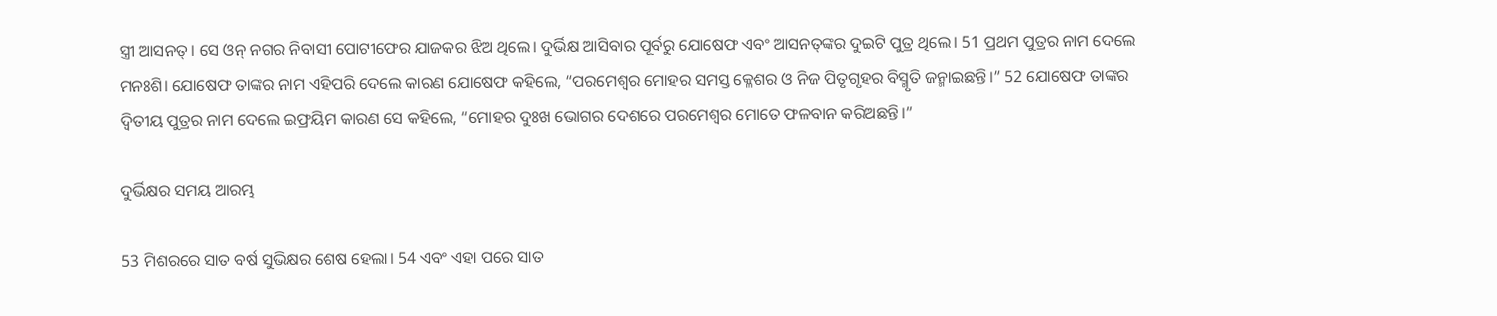ସ୍ତ୍ରୀ ଆସନତ୍। ସେ ଓନ୍ ନଗର ନିବାସୀ ପୋଟୀଫେର ଯାଜକର ଝିଅ ଥିଲେ। ଦୁର୍ଭିକ୍ଷ ଆସିବାର ପୂର୍ବରୁ ଯୋଷେଫ ଏବଂ ଆସନ‌ତ୍‌ଙ୍କର ଦୁଇଟି ପୁତ୍ର ଥିଲେ। 51 ପ୍ରଥମ ପୁତ୍ରର ନାମ ଦେଲେ ମନଃଶି। ଯୋଷେଫ ତାଙ୍କର ନାମ ଏହିପରି ଦେଲେ କାରଣ ଯୋଷେଫ କହିଲେ, “ପରମେଶ୍ୱର ମୋହର ସମସ୍ତ କ୍ଳେଶର ଓ ନିଜ ପିତୃଗୃହର ବିସ୍ମୃତି ଜନ୍ମାଇଛନ୍ତି।” 52 ଯୋଷେଫ ତାଙ୍କର ଦ୍ୱିତୀୟ ପୁତ୍ରର ନାମ ଦେଲେ ଇଫ୍ରୟିମ କାରଣ ସେ କହିଲେ, “ମୋହର ଦୁଃଖ ଭୋଗର ଦେଶରେ ପରମେଶ୍ୱର ମୋତେ ଫଳବାନ କରିଅଛନ୍ତି।”

ଦୁର୍ଭିକ୍ଷର ସମୟ ଆରମ୍ଭ

53 ମିଶରରେ ସାତ ବର୍ଷ ସୁଭିକ୍ଷର ଶେଷ ହେଲା। 54 ଏବଂ ଏହା ପରେ ସାତ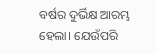ବର୍ଷର ଦୁର୍ଭିକ୍ଷ ଆରମ୍ଭ ହେଲା। ଯେଉଁପରି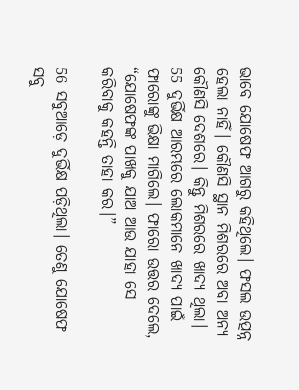ଭାବେ ଯୋଷେଫ ଆଗରୁ କହିଥିଲେ। ଫସଲ ଉତ୍ପନ୍ନ ହେଲା ନାହିଁ। କୌଣସି ସ୍ଥାନ ମିଶରରେ ଅବା ଅନ୍ୟ କୌଣସି ଦେଶରେ। କିନ୍ତୁ ମିଶରରେ ଖାଦ୍ୟ ଥିଲା। 55 ଦୁର୍ଭିକ୍ଷ ଆରମ୍ଭରେ ଲୋକମାନେ ଖାଦ୍ୟ ପାଇଁ ଫାରୋଙ୍କୁ ଭିକ୍ଷା ମାଗିଲେ। ଫାରୋ ଉତ୍ତର ଦେଲେ, “ଯୋଷେଫଙ୍କ ପାଖକୁ ଯାଅ ଆଉ ଯାହା ସେ କରିବାକୁ କହନ୍ତି ତାହା କର।”

56 ସବୁଆଡ଼େ ଦୁର୍ଭିକ୍ଷ ପଡ଼ିଥିଲା। ତେଣୁ ଯୋଷେଫ ସବୁ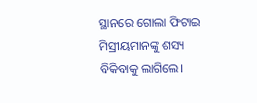ସ୍ଥାନରେ ଗୋଲା ଫିଟାଇ ମିସ୍ରୀୟମାନଙ୍କୁ ଶସ୍ୟ ବିକିବାକୁ ଲାଗିଲେ।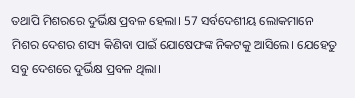ତଥାପି ମିଶରରେ ଦୁର୍ଭିକ୍ଷ ପ୍ରବଳ ହେଲା। 57 ସର୍ବଦେଶୀୟ ଲୋକମାନେ ମିଶର ଦେଶର ଶସ୍ୟ କିଣିବା ପାଇଁ ଯୋଷେଫଙ୍କ ନିକଟକୁ ଆସିଲେ। ଯେହେତୁ ସବୁ ଦେଶରେ ଦୁର୍ଭିକ୍ଷ ପ୍ରବଳ ଥିଲା।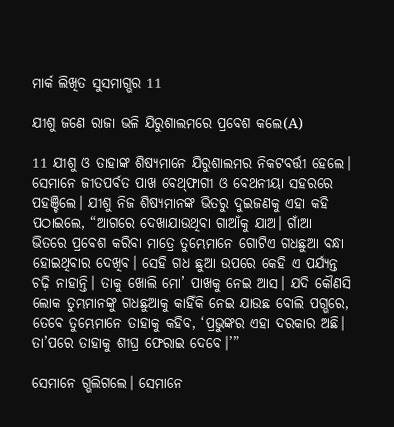ମାର୍କ ଲିଖିତ ସୁସମାଗ୍ଭର 11

ଯୀଶୁ ଜଣେ ରାଜା ଭଳି ଯିରୁଶାଲମରେ ପ୍ରବେଶ କଲେ(A)

11 ଯୀଶୁ ଓ ତାହାଙ୍କ ଶିଷ୍ୟମାନେ ଯିରୁଶାଲମର ନିକଟବର୍ତ୍ତୀ ହେଲେ। ସେମାନେ ଜୀତପର୍ବତ ପାଖ ବେ‌ଥ୍‌ଫାଗୀ ଓ ବେଥନୀୟା ସହରରେ ପହଞ୍ଚିଲେ। ଯୀଶୁ ନିଜ ଶିଷ୍ୟମାନଙ୍କ ଭିତରୁ ଦୁଇଜଣକୁ ଏହା କହି ପଠାଇଲେ, “ଆଗରେ ଦେଖାଯାଉଥିବା ଗାଆଁକୁ ଯାଅ। ଗାଁଆ ଭିତରେ ପ୍ରବେଶ କରିବା ମାତ୍ରେ ତୁମ୍ଭେମାନେ ଗୋଟିଏ ଗଧଛୁଆ ବନ୍ଧା ହୋଇଥିବାର ଦେଖିବ। ସେହି ଗଧ ଛୁଆ ଉପରେ କେହି ଏ ପର୍ଯ୍ୟନ୍ତ ଚଢ଼ି ନାହାନ୍ତି। ତାକୁ ଖୋଲି ମୋ’ ପାଖକୁ ନେଇ ଆସ। ଯଦି କୌଣସି ଲୋକ ତୁମ୍ଭମାନଙ୍କୁ ଗଧଛୁଆକୁ କାହିଁକି ନେଇ ଯାଉଛ ବୋଲି ପଗ୍ଭରେ, ତେବେ ତୁମ୍ଭେମାନେ ତାହାକୁ କହିବ, ‘ପ୍ରଭୁଙ୍କର ଏହା ଦରକାର ଅଛି। ତା’ପରେ ତାହାକୁ ଶୀଘ୍ର ଫେରାଇ ଦେବେ।’”

ସେମାନେ ଗ୍ଭଲିଗଲେ। ସେମାନେ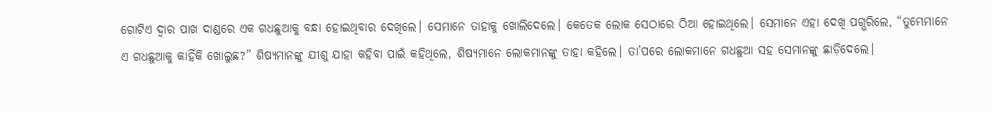ଗୋଟିଏ ଦ୍ୱାର ପାଖ ଦାଣ୍ଡରେ ଏକ ଗଧଛୁଆକୁ ବନ୍ଧା ହୋଇଥିବାର ଦେଖିଲେ। ସେମାନେ ତାହାକୁ ଖୋଲିଦେଲେ। କେତେକ ଲୋକ ସେଠାରେ ଠିଆ ହୋଇଥିଲେ। ସେମାନେ ଏହା ଦେଖି ପଗ୍ଭରିଲେ, “ତୁମ୍ଭେମାନେ ଏ ଗଧଛୁଆକୁ କାହିଁକି ଖୋଲୁଛ?” ଶିଷ୍ୟମାନଙ୍କୁ ଯୀଶୁ ଯାହା କହିବା ପାଇଁ କହିଥିଲେ, ଶିଷ୍ୟମାନେ ଲୋକମାନଙ୍କୁ ତାହା କହିଲେ। ତା’ପରେ ଲୋକମାନେ ଗଧଛୁଆ ସହ ସେମାନଙ୍କୁ ଛାଡ଼ିଦେଲେ।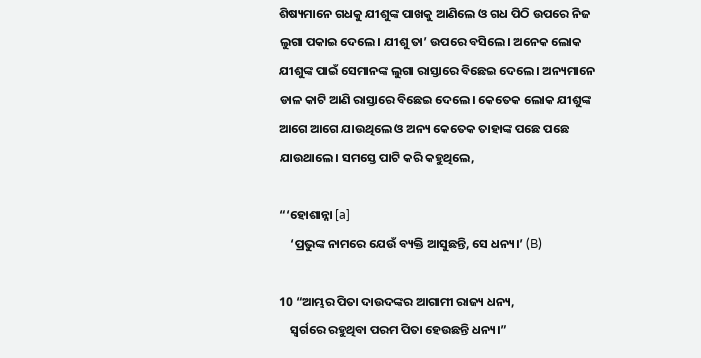ଶିଷ୍ୟମାନେ ଗଧକୁ ଯୀଶୁଙ୍କ ପାଖକୁ ଆଣିଲେ ଓ ଗଧ ପିଠି ଉପରେ ନିଜ ଲୁଗା ପକାଇ ଦେଲେ। ଯୀଶୁ ତା’ ଉପରେ ବସିଲେ। ଅନେକ ଲୋକ ଯୀଶୁଙ୍କ ପାଇଁ ସେମାନଙ୍କ ଲୁଗା ରାସ୍ତାରେ ବିଛେଇ ଦେଲେ। ଅନ୍ୟମାନେ ଡାଳ କାଟି ଆଣି ରାସ୍ତାରେ ବିଛେଇ ଦେଲେ। କେତେକ ଲୋକ ଯୀଶୁଙ୍କ ଆଗେ ଆଗେ ଯାଉଥିଲେ ଓ ଅନ୍ୟ କେତେକ ତାହାଙ୍କ ପଛେ ପଛେ ଯାଉଥାଲେ। ସମସ୍ତେ ପାଟି କରି କହୁଥିଲେ,

“‘ହୋଶାନ୍ନା [a]
    ‘ପ୍ରଭୁଙ୍କ ନାମରେ ଯେଉଁ ବ୍ୟକ୍ତି ଆସୁଛନ୍ତି, ସେ ଧନ୍ୟ।’ (B)

10 “ଆମ୍ଭର ପିତା ଦାଉଦଙ୍କର ଆଗାମୀ ରାଜ୍ୟ ଧନ୍ୟ,
    ସ୍ୱର୍ଗରେ ରହୁଥିବା ପରମ ପିତା ହେଉଛନ୍ତି ଧନ୍ୟ।”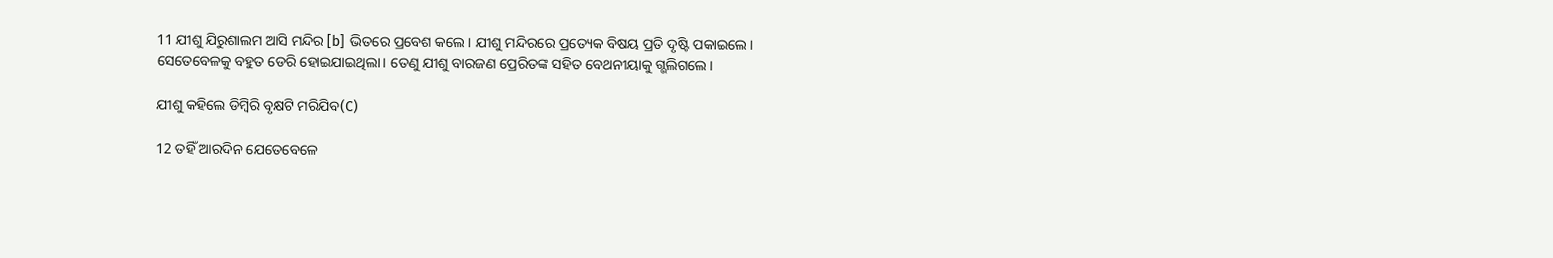11 ଯୀଶୁ ଯିରୁଶାଲମ ଆସି ମନ୍ଦିର [b] ଭିତରେ ପ୍ରବେଶ କଲେ। ଯୀଶୁ ମନ୍ଦିରରେ ପ୍ରତ୍ୟେକ ବିଷୟ ପ୍ରତି ଦୃଷ୍ଟି ପକାଇଲେ। ସେତେବେଳକୁ ବହୁତ ଡେରି ହୋଇଯାଇଥିଲା। ତେଣୁ ଯୀଶୁ ବାରଜଣ ପ୍ରେରିତଙ୍କ ସହିତ ବେଥନୀୟାକୁ ଗ୍ଭଲିଗଲେ।

ଯୀଶୁ କହିଲେ ଡିମ୍ବିରି ବୃକ୍ଷଟି ମରିଯିବ(C)

12 ତହିଁ ଆରଦିନ ଯେତେବେଳେ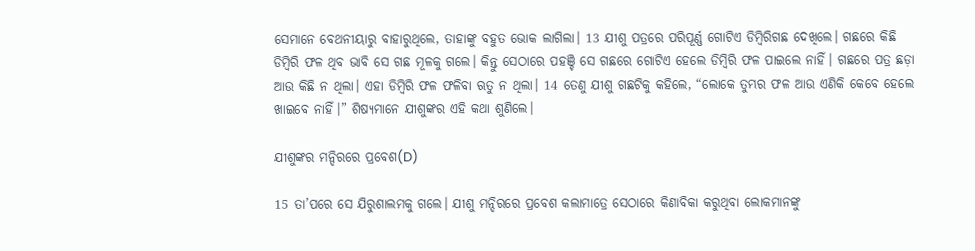ସେମାନେ ବେଥନୀୟାରୁ ବାହାରୁଥିଲେ, ତାହାଙ୍କୁ ବହୁତ ଭୋକ ଲାଗିଲା। 13 ଯୀଶୁ ପତ୍ରରେ ପରିପୂର୍ଣ୍ଣ ଗୋଟିଏ ଡିମ୍ବିରିଗଛ ଦେଖିଲେ। ଗଛରେ କିଛି ଡିମ୍ବିରି ଫଳ ଥିବ ଭାବି ସେ ଗଛ ମୂଳକୁ ଗଲେ। କିନ୍ତୁ ସେଠାରେ ପହଞ୍ଚି ସେ ଗଛରେ ଗୋଟିଏ ହେଲେ ଡିମ୍ବିରି ଫଳ ପାଇଲେ ନାହିଁ। ଗଛରେ ପତ୍ର ଛଡ଼ା ଆଉ କିଛି ନ ଥିଲା। ଏହା ଡିମ୍ବିରି ଫଳ ଫଳିବା ଋତୁ ନ ଥିଲା। 14 ତେଣୁ ଯୀଶୁ ଗଛଟିକୁ କହିଲେ, “ଲୋକେ ତୁମ୍ଭର ଫଳ ଆଉ ଏଣିକି କେବେ ହେଲେ ଖାଇବେ ନାହିଁ।” ଶିଷ୍ୟମାନେ ଯୀଶୁଙ୍କର ଏହି କଥା ଶୁଣିଲେ।

ଯୀଶୁଙ୍କର ମନ୍ଦିରରେ ପ୍ରବେଶ(D)

15 ତା’ପରେ ସେ ଯିରୁଶାଲମକୁ ଗଲେ। ଯୀଶୁ ମନ୍ଦିରରେ ପ୍ରବେଶ କଲାମାତ୍ରେ ସେଠାରେ କିଣାବିକା କରୁଥିବା ଲୋକମାନଙ୍କୁ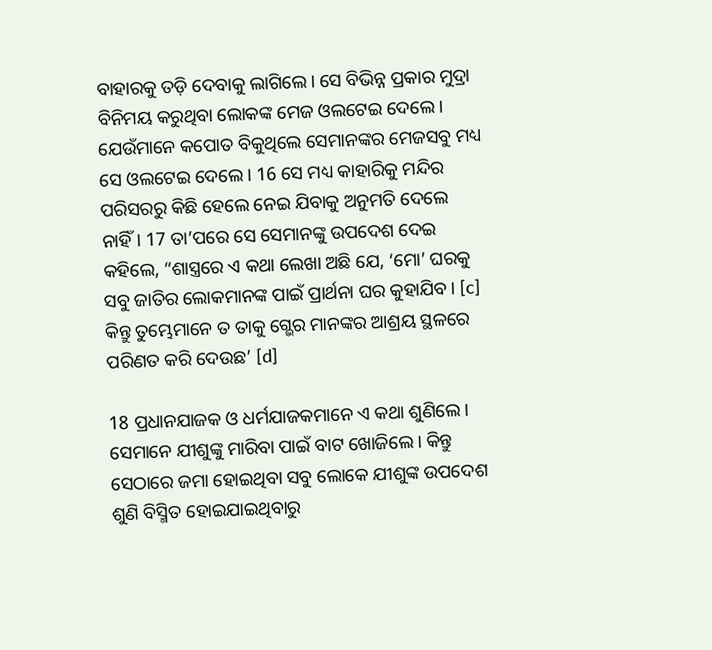ବାହାରକୁ ତଡ଼ି ଦେବାକୁ ଲାଗିଲେ। ସେ ବିଭିନ୍ନ ପ୍ରକାର ମୁଦ୍ରା ବିନିମୟ କରୁଥିବା ଲୋକଙ୍କ ମେଜ ଓଲଟେଇ ଦେଲେ। ଯେଉଁମାନେ କପୋତ ବିକୁଥିଲେ ସେମାନଙ୍କର ମେଜସବୁ ମଧ୍ୟ ସେ ଓଲଟେଇ ଦେଲେ। 16 ସେ ମଧ୍ୟ କାହାରିକୁ ମନ୍ଦିର ପରିସରରୁ କିଛି ହେଲେ ନେଇ ଯିବାକୁ ଅନୁମତି ଦେଲେ ନାହିଁ। 17 ତା’ପରେ ସେ ସେମାନଙ୍କୁ ଉପଦେଶ ଦେଇ କହିଲେ, “ଶାସ୍ତ୍ରରେ ଏ କଥା ଲେଖା ଅଛି ଯେ, ‘ମୋ’ ଘରକୁ ସବୁ ଜାତିର ଲୋକମାନଙ୍କ ପାଇଁ ପ୍ରାର୍ଥନା ଘର କୁହାଯିବ। [c] କିନ୍ତୁ ତୁମ୍ଭେମାନେ ତ ତାକୁ ଗ୍ଭେର ମାନଙ୍କର ଆଶ୍ରୟ ସ୍ଥଳରେ ପରିଣତ କରି ଦେଉଛ’ [d]

18 ପ୍ରଧାନଯାଜକ ଓ ଧର୍ମଯାଜକମାନେ ଏ କଥା ଶୁଣିଲେ। ସେମାନେ ଯୀଶୁଙ୍କୁ ମାରିବା ପାଇଁ ବାଟ ଖୋଜିଲେ। କିନ୍ତୁ ସେଠାରେ ଜମା ହୋଇଥିବା ସବୁ ଲୋକେ ଯୀଶୁଙ୍କ ଉପଦେଶ ଶୁଣି ବିସ୍ମିତ ହୋଇଯାଇଥିବାରୁ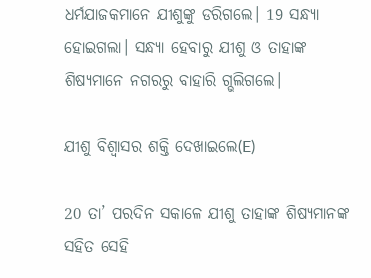ଧର୍ମଯାଜକମାନେ ଯୀଶୁଙ୍କୁ ଡରିଗଲେ। 19 ସନ୍ଧ୍ୟା ହୋଇଗଲା। ସନ୍ଧ୍ୟା ହେବାରୁ ଯୀଶୁ ଓ ତାହାଙ୍କ ଶିଷ୍ୟମାନେ ନଗରରୁ ବାହାରି ଗ୍ଭଲିଗଲେ।

ଯୀଶୁ ବିଶ୍ୱାସର ଶକ୍ତି ଦେଖାଇଲେ(E)

20 ତା’ ପରଦିନ ସକାଳେ ଯୀଶୁ ତାହାଙ୍କ ଶିଷ୍ୟମାନଙ୍କ ସହିତ ସେହି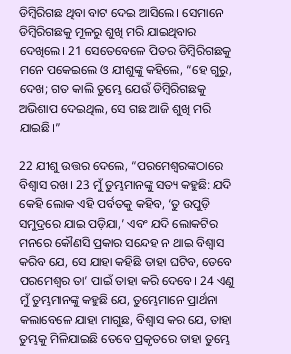ଡିମ୍ବିରିଗଛ ଥିବା ବାଟ ଦେଇ ଆସିଲେ। ସେମାନେ ଡିମ୍ବିରିଗଛକୁ ମୂଳରୁ ଶୁଖି ମରି ଯାଇଥିବାର ଦେଖିଲେ। 21 ସେତେବେଳେ ପିତର ଡିମ୍ବିରିଗଛକୁ ମନେ ପକେଇଲେ ଓ ଯୀଶୁଙ୍କୁ କହିଲେ, “ହେ ଗୁରୁ, ଦେଖ; ଗତ କାଲି ତୁମ୍ଭେ ଯେଉଁ ଡିମ୍ବିରିଗଛକୁ ଅଭିଶାପ ଦେଇଥିଲ, ସେ ଗଛ ଆଜି ଶୁଖି ମରି ଯାଇଛି।”

22 ଯୀଶୁ ଉତ୍ତର ଦେଲେ, “ପରମେଶ୍ୱରଙ୍କଠାରେ ବିଶ୍ୱାସ ରଖ। 23 ମୁଁ ତୁମ୍ଭମାନଙ୍କୁ ସତ୍ୟ କହୁଛି: ଯଦି କେହି ଲୋକ ଏହି ପର୍ବତକୁ କହିବ, ‘ତୁ ଉପୁଡ଼ି ସମୁଦ୍ରରେ ଯାଇ ପଡ଼ିଯା,’ ଏବଂ ଯଦି ଲୋକଟିର ମନରେ କୌଣସି ପ୍ରକାର ସନ୍ଦେହ ନ ଥାଇ ବିଶ୍ୱାସ କରିବ ଯେ, ସେ ଯାହା କହିଛି ତାହା ଘଟିବ, ତେବେ ପରମେଶ୍ୱର ତା’ ପାଇଁ ତାହା କରି ଦେବେ। 24 ଏଣୁ ମୁଁ ତୁମ୍ଭମାନଙ୍କୁ କହୁଛି ଯେ, ତୁମ୍ଭେମାନେ ପ୍ରାର୍ଥନା କଲାବେଳେ ଯାହା ମାଗୁଛ, ବିଶ୍ୱାସ କର ଯେ, ତାହା ତୁମ୍ଭକୁ ମିଳିଯାଇଛି ତେବେ ପ୍ରକୃତରେ ତାହା ତୁମ୍ଭେ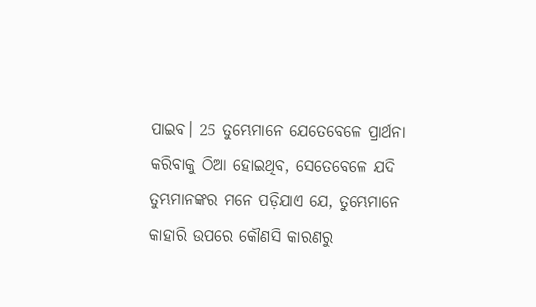ପାଇବ। 25 ତୁମ୍ଭେମାନେ ଯେତେବେଳେ ପ୍ରାର୍ଥନା କରିବାକୁ ଠିଆ ହୋଇଥିବ, ସେତେବେଳେ ଯଦି ତୁମ୍ଭମାନଙ୍କର ମନେ ପଡ଼ିଯାଏ ଯେ, ତୁମ୍ଭେମାନେ କାହାରି ଉପରେ କୌଣସି କାରଣରୁ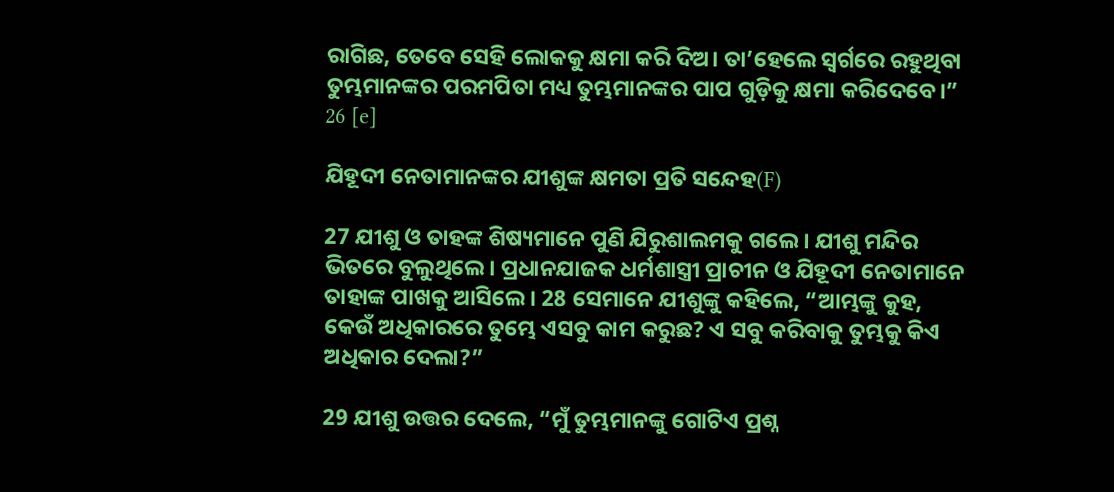ରାଗିଛ, ତେବେ ସେହି ଲୋକକୁ କ୍ଷମା କରି ଦିଅ। ତା’ହେଲେ ସ୍ୱର୍ଗରେ ରହୁଥିବା ତୁମ୍ଭମାନଙ୍କର ପରମପିତା ମଧ୍ୟ ତୁମ୍ଭମାନଙ୍କର ପାପ ଗୁଡ଼ିକୁ କ୍ଷମା କରିଦେବେ।” 26 [e]

ଯିହୂଦୀ ନେତାମାନଙ୍କର ଯୀଶୁଙ୍କ କ୍ଷମତା ପ୍ରତି ସନ୍ଦେହ(F)

27 ଯୀଶୁ ଓ ତାହଙ୍କ ଶିଷ୍ୟମାନେ ପୁଣି ଯିରୁଶାଲମକୁ ଗଲେ। ଯୀଶୁ ମନ୍ଦିର ଭିତରେ ବୁଲୁଥିଲେ। ପ୍ରଧାନଯାଜକ ଧର୍ମଶାସ୍ତ୍ରୀ ପ୍ରାଚୀନ ଓ ଯିହୂଦୀ ନେତାମାନେ ତାହାଙ୍କ ପାଖକୁ ଆସିଲେ। 28 ସେମାନେ ଯୀଶୁଙ୍କୁ କହିଲେ, “ଆମ୍ଭଙ୍କୁ କୁହ, କେଉଁ ଅଧିକାରରେ ତୁମ୍ଭେ ଏସବୁ କାମ କରୁଛ? ଏ ସବୁ କରିବାକୁ ତୁମ୍ଭକୁ କିଏ ଅଧିକାର ଦେଲା?”

29 ଯୀଶୁ ଉତ୍ତର ଦେଲେ, “ମୁଁ ତୁମ୍ଭମାନଙ୍କୁ ଗୋଟିଏ ପ୍ରଶ୍ନ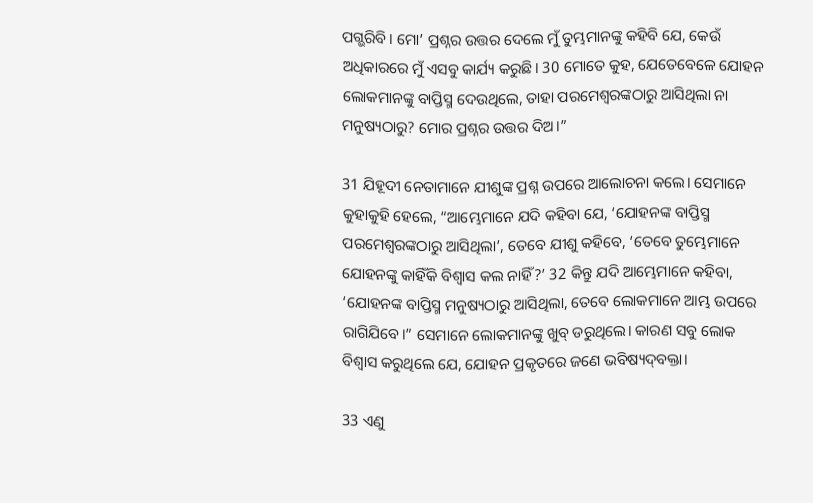ପଗ୍ଭରିବି। ମୋ’ ପ୍ରଶ୍ନର ଉତ୍ତର ଦେଲେ ମୁଁ ତୁମ୍ଭମାନଙ୍କୁ କହିବି ଯେ, କେଉଁ ଅଧିକାରରେ ମୁଁ ଏସବୁ କାର୍ଯ୍ୟ କରୁଛି। 30 ମୋତେ କୁହ, ଯେତେବେଳେ ଯୋହନ ଲୋକମାନଙ୍କୁ ବାପ୍ତିସ୍ମ ଦେଉଥିଲେ, ତାହା ପରମେଶ୍ୱରଙ୍କଠାରୁ ଆସିଥିଲା ନା ମନୁଷ୍ୟଠାରୁ? ମୋର ପ୍ରଶ୍ନର ଉତ୍ତର ଦିଅ।”

31 ଯିହୂଦୀ ନେତାମାନେ ଯୀଶୁଙ୍କ ପ୍ରଶ୍ନ ଉପରେ ଆଲୋଚନା କଲେ। ସେମାନେ କୁହାକୁହି ହେଲେ, “ଆମ୍ଭେମାନେ ଯଦି କହିବା ଯେ, ‘ଯୋହନଙ୍କ ବାପ୍ତିସ୍ମ ପରମେଶ୍ୱରଙ୍କଠାରୁ ଆସିଥିଲା’, ତେବେ ଯୀଶୁ କହିବେ, ‘ତେବେ ତୁମ୍ଭେମାନେ ଯୋହନଙ୍କୁ କାହିଁକି ବିଶ୍ୱାସ କଲ ନାହିଁ?’ 32 କିନ୍ତୁ ଯଦି ଆମ୍ଭେମାନେ କହିବା, ‘ଯୋହନଙ୍କ ବାପ୍ତିସ୍ମ ମନୁଷ୍ୟଠାରୁ ଆସିଥିଲା, ତେବେ ଲୋକମାନେ ଆମ୍ଭ ଉପରେ ରାଗିଯିବେ।” ସେମାନେ ଲୋକମାନଙ୍କୁ ଖୁବ୍ ଡରୁଥିଲେ। କାରଣ ସବୁ ଲୋକ ବିଶ୍ୱାସ କରୁଥିଲେ ଯେ, ଯୋହନ ପ୍ରକୃତରେ ଜଣେ ଭବିଷ୍ୟ‌ଦ୍‌ବକ୍ତା।

33 ଏଣୁ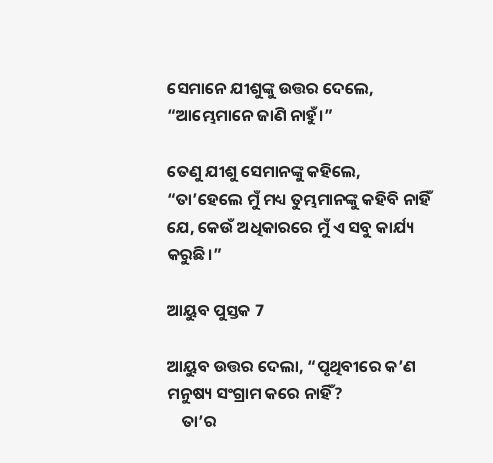ସେମାନେ ଯୀଶୁଙ୍କୁ ଉତ୍ତର ଦେଲେ, “ଆମ୍ଭେମାନେ ଜାଣି ନାହୁଁ।”

ତେଣୁ ଯୀଶୁ ସେମାନଙ୍କୁ କହିଲେ, “ତା’ହେଲେ ମୁଁ ମଧ୍ୟ ତୁମ୍ଭମାନଙ୍କୁ କହିବି ନାହିଁ ଯେ, କେଉଁ ଅଧିକାରରେ ମୁଁ ଏ ସବୁ କାର୍ଯ୍ୟ କରୁଛି।”

ଆୟୁବ ପୁସ୍ତକ 7

ଆୟୁବ ଉତ୍ତର ଦେଲା, “ପୃଥିବୀରେ କ’ଣ ମନୁଷ୍ୟ ସଂଗ୍ରାମ କରେ ନାହିଁ?
    ତା’ର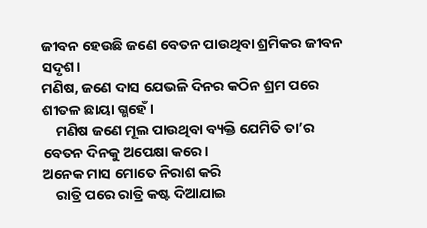ଜୀବନ ହେଉଛି ଜଣେ ବେତନ ପାଉଥିବା ଶ୍ରମିକର ଜୀବନ ସଦୃଶ।
ମଣିଷ, ଜଣେ ଦାସ ଯେଭଳି ଦିନର କଠିନ ଶ୍ରମ ପରେ ଶୀତଳ ଛାୟା ଗ୍ଭହେଁ।
    ମଣିଷ ଜଣେ ମୂଲ ପାଉଥିବା ବ୍ୟକ୍ତି ଯେମିତି ତା’ର ବେତନ ଦିନକୁ ଅପେକ୍ଷା କରେ।
ଅନେକ ମାସ ମୋତେ ନିରାଶ କରି
    ରାତ୍ରି ପରେ ରାତ୍ରି କଷ୍ଟ ଦିଆଯାଇ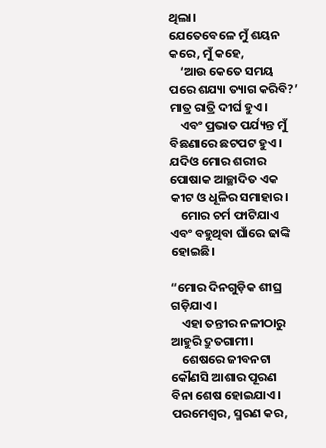ଥିଲା।
ଯେତେବେଳେ ମୁଁ ଶୟନ କରେ, ମୁଁ କହେ,
    ‘ଆଉ କେତେ ସମୟ ପରେ ଶଯ୍ୟା ତ୍ୟାଗ କରିବି?’
ମାତ୍ର ରାତ୍ରି ଦୀର୍ଘ ହୁଏ।
    ଏବଂ ପ୍ରଭାତ ପର୍ଯ୍ୟନ୍ତ ମୁଁ ବିଛଣାରେ ଛଟପଟ ହୁଏ।
ଯଦିଓ ମୋର ଶରୀର ପୋଷାକ ଆଚ୍ଛାଦିତ ଏକ କୀଟ ଓ ଧୂଳିର ସମାହାର।
    ମୋର ଚର୍ମ ଫାଟିଯାଏ ଏବଂ ବହୁଥିବା ଘାଁରେ ଢାଙ୍କି ହୋଇଛି।

“ମୋର ଦିନଗୁଡ଼ିକ ଶୀଘ୍ର ଗଡ଼ିଯାଏ।
    ଏହା ତନ୍ତୀର ନଳୀଠାରୁ ଆହୁରି ଦ୍ରୁତଗାମୀ।
    ଶେଷରେ ଜୀବନଟା କୌଣସି ଆଶାର ପୂରଣ ବିନା ଶେଷ ହୋଇଯାଏ।
ପରମେଶ୍ୱର, ସ୍ମରଣ କର,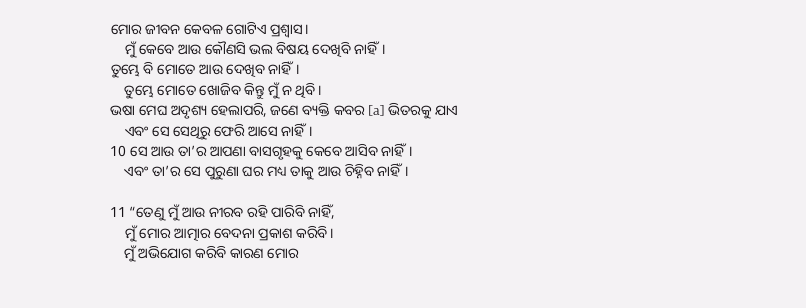ମୋର ଜୀବନ କେବଳ ଗୋଟିଏ ପ୍ରଶ୍ୱାସ।
    ମୁଁ କେବେ ଆଉ କୌଣସି ଭଲ ବିଷୟ ଦେଖିବି ନାହିଁ।
ତୁମ୍ଭେ ବି ମୋତେ ଆଉ ଦେଖିବ ନାହିଁ।
    ତୁମ୍ଭେ ମୋତେ ଖୋଜିବ କିନ୍ତୁ ମୁଁ ନ ଥିବି।
ଭଷା ମେଘ ଅଦୃଶ୍ୟ ହେଲାପରି, ଜଣେ ବ୍ୟକ୍ତି କବର [a] ଭିତରକୁ ଯାଏ
    ଏବଂ ସେ ସେଥିରୁ ଫେରି ଆସେ ନାହିଁ।
10 ସେ ଆଉ ତା’ର ଆପଣା ବାସଗୃହକୁ କେବେ ଆସିବ ନାହିଁ।
    ଏବଂ ତା’ର ସେ ପୁରୁଣା ଘର ମଧ୍ୟ ତାକୁ ଆଉ ଚିହ୍ନିବ ନାହିଁ।

11 “ତେଣୁ ମୁଁ ଆଉ ନୀରବ ରହି ପାରିବି ନାହିଁ,
    ମୁଁ ମୋର ଆତ୍ମାର ବେଦନା ପ୍ରକାଶ କରିବି।
    ମୁଁ ଅଭିଯୋଗ କରିବି କାରଣ ମୋର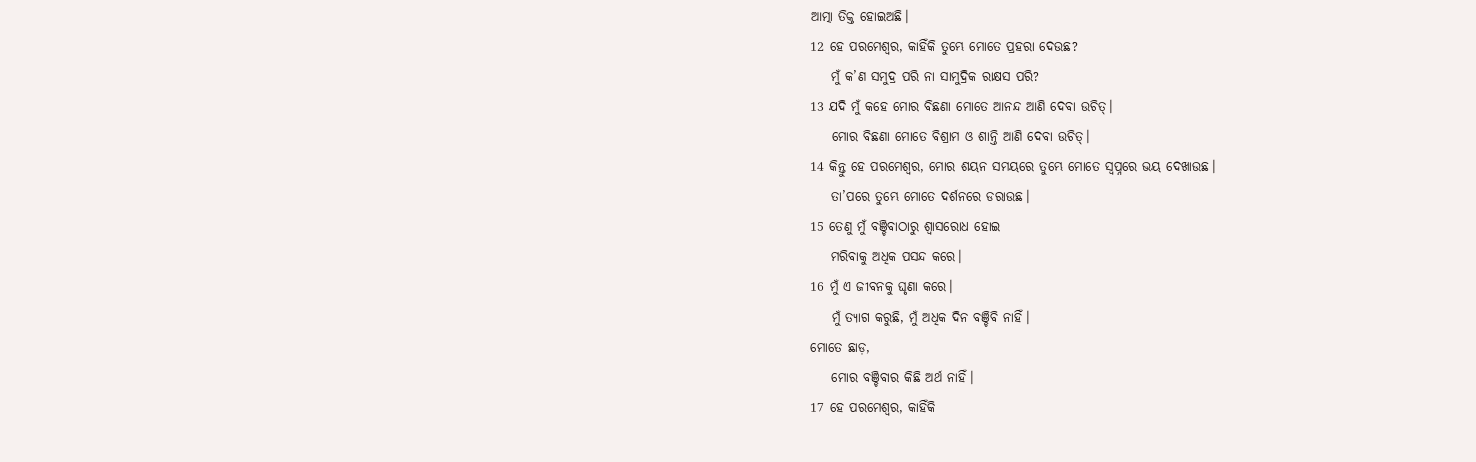ଆତ୍ମା ତିକ୍ତ ହୋଇଅଛି।
12 ହେ ପରମେଶ୍ୱର, କାହିଁକି ତୁମ୍ଭେ ମୋତେ ପ୍ରହରା ଦେଉଛ?
    ମୁଁ କ’ଣ ସମୁଦ୍ର ପରି ନା ସାମୁଦ୍ରିକ ରାକ୍ଷସ ପରି?
13 ଯଦି ମୁଁ କହେ ମୋର ବିଛଣା ମୋତେ ଆନନ୍ଦ ଆଣି ଦେବା ଉଚିତ୍।
    ମୋର ବିଛଣା ମୋତେ ବିଶ୍ରାମ ଓ ଶାନ୍ତି ଆଣି ଦେବା ଉଚିତ୍।
14 କିନ୍ତୁ ହେ ପରମେଶ୍ୱର, ମୋର ଶୟନ ସମୟରେ ତୁମ୍ଭେ ମୋତେ ସ୍ୱପ୍ନରେ ଭୟ ଦେଖାଉଛ।
    ତା’ପରେ ତୁମ୍ଭେ ମୋତେ ଦର୍ଶନରେ ଡରାଉଛ।
15 ତେଣୁ ମୁଁ ବଞ୍ଚିବାଠାରୁ ଶ୍ୱାସରୋଧ ହୋଇ
    ମରିବାକୁ ଅଧିକ ପସନ୍ଦ କରେ।
16 ମୁଁ ଏ ଜୀବନକୁ ଘୃଣା କରେ।
    ମୁଁ ତ୍ୟାଗ କରୁଛି, ମୁଁ ଅଧିକ ଦିନ ବଞ୍ଚିବି ନାହିଁ।
ମୋତେ ଛାଡ଼,
    ମୋର ବଞ୍ଚିବାର କିଛି ଅର୍ଥ ନାହିଁ।
17 ହେ ପରମେଶ୍ୱର, କାହିଁକି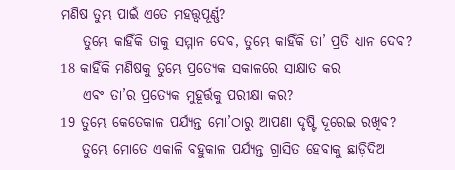ମଣିଷ ତୁମ୍ଭ ପାଇଁ ଏତେ ମହତ୍ତ୍ୱପୂର୍ଣ୍ଣ?
    ତୁମ୍ଭେ କାହିଁକି ତାକୁ ସମ୍ମାନ ଦେବ, ତୁମ୍ଭେ କାହିଁକି ତା’ ପ୍ରତି ଧ୍ୟାନ ଦେବ?
18 କାହିଁକି ମଣିଷକୁ ତୁମ୍ଭେ ପ୍ରତ୍ୟେକ ସକାଳରେ ସାକ୍ଷାତ କର
    ଏବଂ ତା’ର ପ୍ରତ୍ୟେକ ମୁହୂର୍ତ୍ତକୁ ପରୀକ୍ଷା କର?
19 ତୁମ୍ଭେ କେତେକାଳ ପର୍ଯ୍ୟନ୍ତ ମୋ’ଠାରୁ ଆପଣା ଦୃଷ୍ଟି ଦୂରେଇ ରଖିବ?
    ତୁମ୍ଭେ ମୋତେ ଏକାଳି ବହୁକାଳ ପର୍ଯ୍ୟନ୍ତ ଗ୍ରାସିତ ହେବାକୁ ଛାଡ଼ିଦିଅ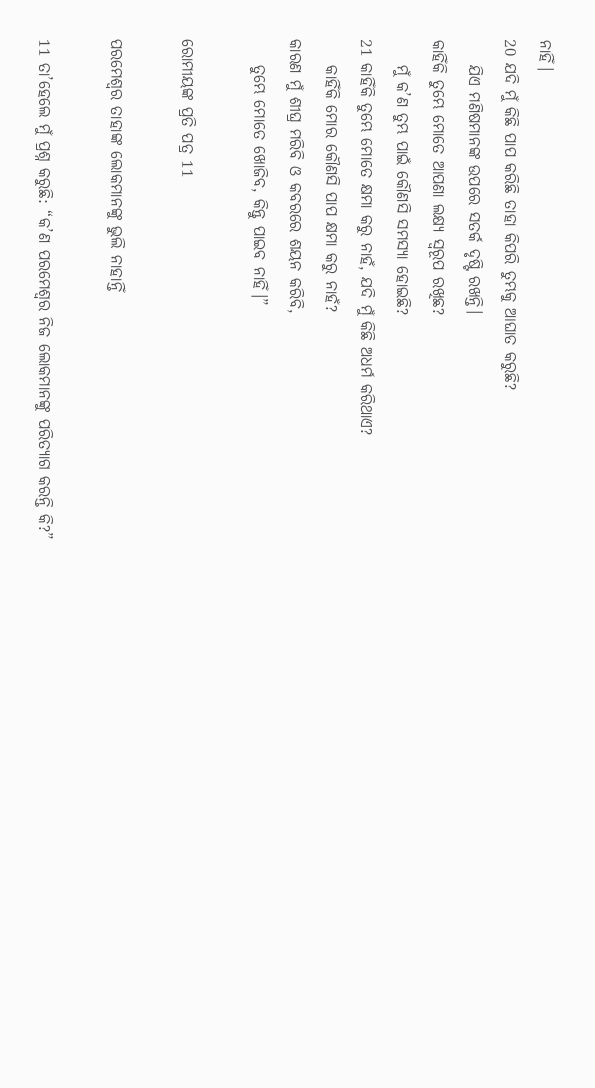ନାହିଁ।
20 ଯଦି ମୁଁ କିଛି ପାପ କରିଛି ତାହା କିପରି ତୁମ୍ଭକୁ ଆଘାତ କରୁଛି?
    ଯିଏ ମଣିଷମାନଙ୍କ ଉପରେ ସତର୍କ ଦୃଷ୍ଟି ରଖନ୍ତି।
କାହିଁକି ତୁମ୍ଭେ ମୋତେ ଆପଣା ଲକ୍ଷ୍ୟ ସ୍ୱରୂପ ରଖିଛ?
    ମୁଁ କ’ଣ ତୁମ୍ଭ ପାଇଁ କୌଣସି ସମସ୍ୟା ହୋଇଛି?
21 କାହିଁକି ତୁମ୍ଭେ ମୋତେ କ୍ଷମା କରୁ ନାହଁ, ଯଦି ମୁଁ କିଛି ଅଧର୍ମ କରିଥାଏ?
    କାହିଁକି ମୋର କୌଣସି ପାପ କ୍ଷମା କରୁ ନାହଁ?
କାରଣ ମୁଁ ଶୀଘ୍ର ମରିବି ଓ କବରରେ ଶୟନ କରିବି,
    ତୁମ୍ଭେ ମୋତେ ଖୋଜିବ, କିନ୍ତୁ ପାଇବ ନାହିଁ।”

ରୋମୀୟଙ୍କ ପ୍ରତି ପତ୍ର 11

ପରମେଶ୍ୱର ତାହାଙ୍କ ଲୋକମାନଙ୍କୁ ଭୁଲି ନାହାନ୍ତିଁ

11 ତା’ହେଲେ ମୁଁ ପ୍ରଶ୍ନ କରୁଛି: “କ’ଣ ପରମେଶ୍ୱର ନିଜ ଲୋକମାନଙ୍କୁ ପରିତ୍ୟାଗ କରନ୍ତି କି?”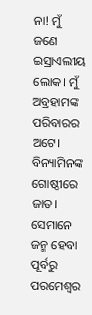ନା! ମୁଁ ଜଣେ ଇସ୍ରାଏଲୀୟ ଲୋକ। ମୁଁ ଅବ୍ରହାମଙ୍କ ପରିବାରର ଅଟେ। ବିନ୍ୟାମିନଙ୍କ ଗୋଷ୍ଠୀରେ ଜାତ। ସେମାନେ ଜନ୍ମ ହେବା ପୂର୍ବରୁ ପରମେଶ୍ୱର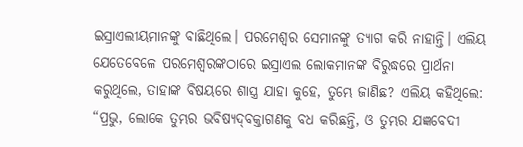ଇସ୍ରାଏଲୀୟମାନଙ୍କୁ ବାଛିଥିଲେ। ପରମେଶ୍ୱର ସେମାନଙ୍କୁ ତ୍ୟାଗ କରି ନାହାନ୍ତି। ଏଲିୟ ଯେତେବେଳେ ପରମେଶ୍ୱରଙ୍କଠାରେ ଇସ୍ରାଏଲ ଲୋକମାନଙ୍କ ବିରୁଦ୍ଧରେ ପ୍ରାର୍ଥନା କରୁଥିଲେ, ତାହାଙ୍କ ବିଷୟରେ ଶାସ୍ତ୍ର ଯାହା କୁହେ, ତୁମ୍ଭେ ଜାଣିଛ? ଏଲିୟ କହିଥିଲେ: “ପ୍ରଭୁ, ଲୋକେ ତୁମ୍ଭର ଭବିଷ୍ୟ‌ଦ୍‌ବକ୍ତାଗଣକୁ ବଧ କରିଛନ୍ତି, ଓ ତୁମ୍ଭର ଯଜ୍ଞବେଦୀ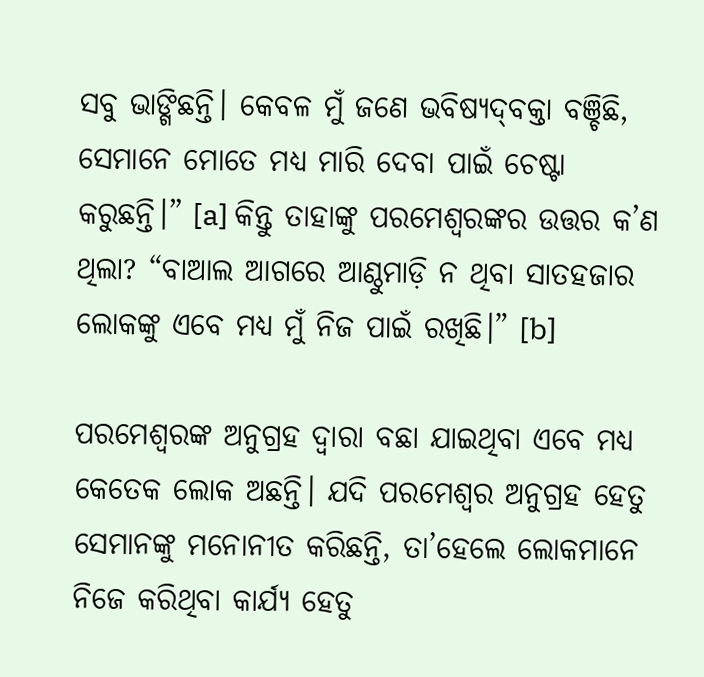ସବୁ ଭାଙ୍ଗିଛନ୍ତି। କେବଳ ମୁଁ ଜଣେ ଭବିଷ୍ୟ‌ଦ୍‌ବକ୍ତା ବଞ୍ଚିଛି, ସେମାନେ ମୋତେ ମଧ୍ୟ ମାରି ଦେବା ପାଇଁ ଚେଷ୍ଟା କରୁଛନ୍ତି।” [a] କିନ୍ତୁ ତାହାଙ୍କୁ ପରମେଶ୍ୱରଙ୍କର ଉତ୍ତର କ’ଣ ଥିଲା? “ବାଆଲ ଆଗରେ ଆଣ୍ଠୁମାଡ଼ି ନ ଥିବା ସାତହଜାର ଲୋକଙ୍କୁ ଏବେ ମଧ୍ୟ ମୁଁ ନିଜ ପାଇଁ ରଖିଛି।” [b]

ପରମେଶ୍ୱରଙ୍କ ଅନୁଗ୍ରହ ଦ୍ୱାରା ବଛା ଯାଇଥିବା ଏବେ ମଧ୍ୟ କେତେକ ଲୋକ ଅଛନ୍ତି। ଯଦି ପରମେଶ୍ୱର ଅନୁଗ୍ରହ ହେତୁ ସେମାନଙ୍କୁ ମନୋନୀତ କରିଛନ୍ତି, ତା’ହେଲେ ଲୋକମାନେ ନିଜେ କରିଥିବା କାର୍ଯ୍ୟ ହେତୁ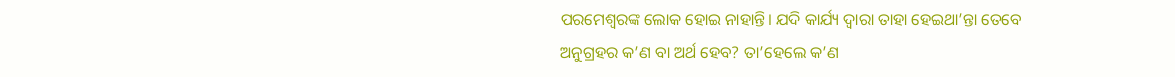ପରମେଶ୍ୱରଙ୍କ ଲୋକ ହୋଇ ନାହାନ୍ତି। ଯଦି କାର୍ଯ୍ୟ ଦ୍ୱାରା ତାହା ହେଇଥା’ନ୍ତା ତେବେ ଅନୁଗ୍ରହର କ’ଣ ବା ଅର୍ଥ ହେବ? ତା’ହେଲେ କ’ଣ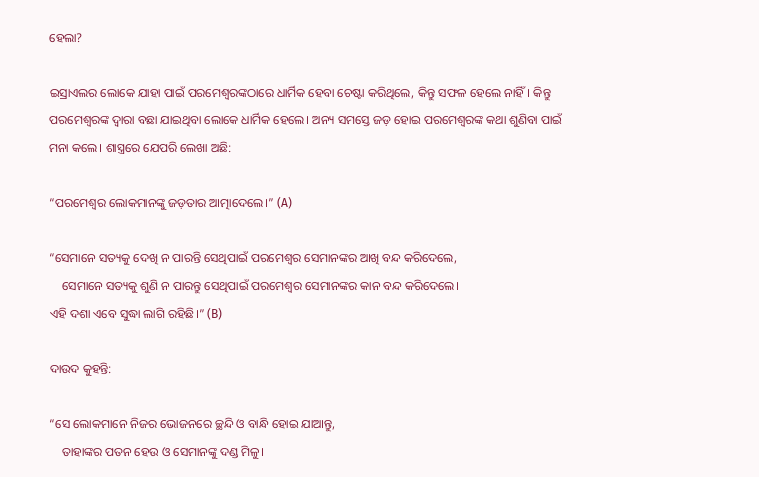ହେଲା?

ଇସ୍ରାଏଲର ଲୋକେ ଯାହା ପାଇଁ ପରମେଶ୍ୱରଙ୍କଠାରେ ଧାର୍ମିକ ହେବା ଚେଷ୍ଟା କରିଥିଲେ, କିନ୍ତୁ ସଫଳ ହେଲେ ନାହିଁ। କିନ୍ତୁ ପରମେଶ୍ୱରଙ୍କ ଦ୍ୱାରା ବଛା ଯାଇଥିବା ଲୋକେ ଧାର୍ମିକ ହେଲେ। ଅନ୍ୟ ସମସ୍ତେ ଜଡ଼ ହୋଇ ପରମେଶ୍ୱରଙ୍କ କଥା ଶୁଣିବା ପାଇଁ ମନା କଲେ। ଶାସ୍ତ୍ରରେ ଯେପରି ଲେଖା ଅଛି:

“ପରମେଶ୍ୱର ଲୋକମାନଙ୍କୁ ଜଡ଼ତାର ଆତ୍ମାଦେଲେ।” (A)

“ସେମାନେ ସତ୍ୟକୁ ଦେଖି ନ ପାରନ୍ତି ସେଥିପାଇଁ ପରମେଶ୍ୱର ସେମାନଙ୍କର ଆଖି ବନ୍ଦ କରିଦେଲେ,
    ସେମାନେ ସତ୍ୟକୁ ଶୁଣି ନ ପାରନ୍ତୁ ସେଥିପାଇଁ ପରମେଶ୍ୱର ସେମାନଙ୍କର କାନ ବନ୍ଦ କରିଦେଲେ।
ଏହି ଦଶା ଏବେ ସୁଦ୍ଧା ଲାଗି ରହିଛି।” (B)

ଦାଉଦ କୁହନ୍ତି:

“ସେ ଲୋକମାନେ ନିଜର ଭୋଜନରେ ଚ୍ଛନ୍ଦି ଓ ବାନ୍ଧି ହୋଇ ଯାଆନ୍ତୁ,
    ତାହାଙ୍କର ପତନ ହେଉ ଓ ସେମାନଙ୍କୁ ଦଣ୍ଡ ମିଳୁ।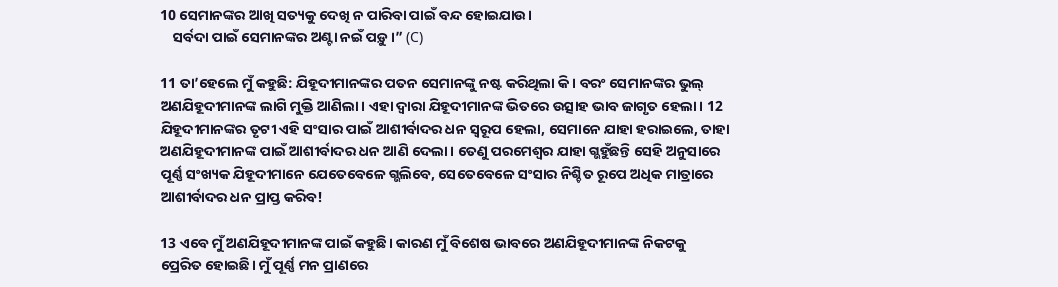10 ସେମାନଙ୍କର ଆଖି ସତ୍ୟକୁ ଦେଖି ନ ପାରିବା ପାଇଁ ବନ୍ଦ ହୋଇଯାଉ।
    ସର୍ବଦା ପାଇଁ ସେମାନଙ୍କର ଅଣ୍ଟା ନଇଁ ପଡ଼ୁ।” (C)

11 ତା’ହେଲେ ମୁଁ କହୁଛି: ଯିହୂଦୀମାନଙ୍କର ପତନ ସେମାନଙ୍କୁ ନଷ୍ଟ କରିଥିଲା କି। ବରଂ ସେମାନଙ୍କର ଭୁଲ୍ ଅଣଯିହୂଦୀମାନଙ୍କ ଲାଗି ମୁକ୍ତି ଆଣିଲା। ଏହା ଦ୍ୱାରା ଯିହୂଦୀମାନଙ୍କ ଭିତରେ ଉତ୍ସାହ ଭାବ ଜାଗୃତ ହେଲା। 12 ଯିହୂଦୀମାନଙ୍କର ତୃଟୀ ଏହି ସଂସାର ପାଇଁ ଆଶୀର୍ବାଦର ଧନ ସ୍ୱରୂପ ହେଲା, ସେମାନେ ଯାହା ହରାଇଲେ, ତାହା ଅଣଯିହୂଦୀମାନଙ୍କ ପାଇଁ ଆଶୀର୍ବାଦର ଧନ ଆଣି ଦେଲା। ତେଣୁ ପରମେଶ୍ୱର ଯାହା ଗ୍ଭହୁଁଛନ୍ତି ସେହି ଅନୁସାରେ ପୂର୍ଣ୍ଣ ସଂଖ୍ୟକ ଯିହୂଦୀମାନେ ଯେତେବେଳେ ଗ୍ଭଲିବେ, ସେତେବେଳେ ସଂସାର ନିଶ୍ଚିତ ରୂପେ ଅଧିକ ମାତ୍ରାରେ ଆଶୀର୍ବାଦର ଧନ ପ୍ରାପ୍ତ କରିବ!

13 ଏବେ ମୁଁ ଅଣଯିହୂଦୀମାନଙ୍କ ପାଇଁ କହୁଛି। କାରଣ ମୁଁ ବିଶେଷ ଭାବରେ ଅଣଯିହୂଦୀମାନଙ୍କ ନିକଟକୁ ପ୍ରେରିତ ହୋଇଛି। ମୁଁ ପୂର୍ଣ୍ଣ ମନ ପ୍ରାଣରେ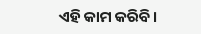ଏହି କାମ କରିବି।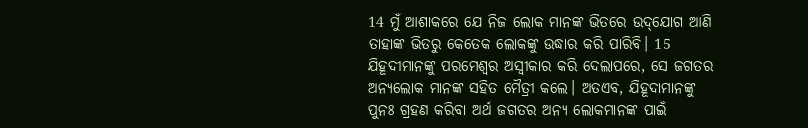14 ମୁଁ ଆଶାକରେ ଯେ ନିଜ ଲୋକ ମାନଙ୍କ ଭିତରେ ଉ‌‌‌ଦ୍‌‌‌ଯୋଗ ଆଣି ତାହାଙ୍କ ଭିତରୁ କେତେକ ଲୋକଙ୍କୁ ଉଦ୍ଧାର କରି ପାରିବି। 15 ଯିହୂଦୀମାନଙ୍କୁ ପରମେଶ୍ୱର ଅସ୍ୱୀକାର କରି ଦେଲାପରେ, ସେ ଜଗତର ଅନ୍ୟଲୋକ ମାନଙ୍କ ସହିତ ମୈତ୍ରୀ କଲେ। ଅତଏବ, ଯିହୂଦାମାନଙ୍କୁ ପୁନଃ ଗ୍ରହଣ କରିବା ଅର୍ଥ ଜଗତର ଅନ୍ୟ ଲୋକମାନଙ୍କ ପାଇଁ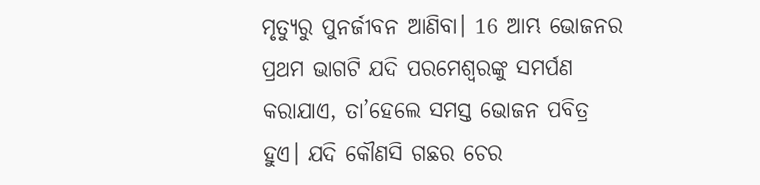ମୃତ୍ୟୁରୁ ପୁନର୍ଜୀବନ ଆଣିବା। 16 ଆମ୍ଭ ଭୋଜନର ପ୍ରଥମ ଭାଗଟି ଯଦି ପରମେଶ୍ୱରଙ୍କୁ ସମର୍ପଣ କରାଯାଏ, ତା’ହେଲେ ସମସ୍ତ ଭୋଜନ ପବିତ୍ର ହୁଏ। ଯଦି କୌଣସି ଗଛର ଚେର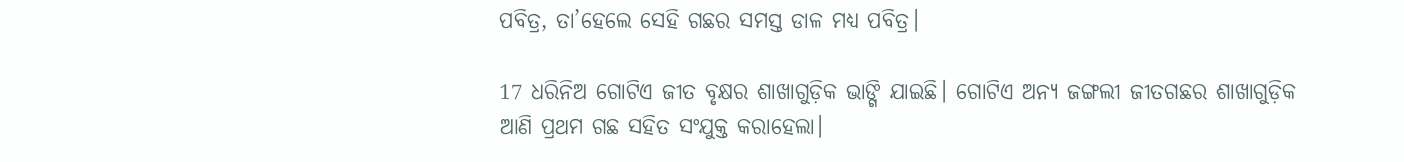ପବିତ୍ର, ତା’ହେଲେ ସେହି ଗଛର ସମସ୍ତ ଡାଳ ମଧ୍ୟ ପବିତ୍ର।

17 ଧରିନିଅ ଗୋଟିଏ ଜୀତ ବୃକ୍ଷର ଶାଖାଗୁଡ଼ିକ ଭାଙ୍ଗି ଯାଇଛି। ଗୋଟିଏ ଅନ୍ୟ ଜଙ୍ଗଲୀ ଜୀତଗଛର ଶାଖାଗୁଡ଼ିକ ଆଣି ପ୍ରଥମ ଗଛ ସହିତ ସଂଯୁକ୍ତ କରାହେଲା।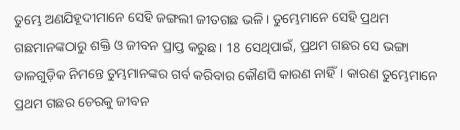ତୁମ୍ଭେ ଅଣଯିହୂଦୀମାନେ ସେହି ଜଙ୍ଗଲୀ ଜୀତଗଛ ଭଳି। ତୁମ୍ଭେମାନେ ସେହି ପ୍ରଥମ ଗଛମାନଙ୍କଠାରୁ ଶକ୍ତି ଓ ଜୀବନ ପ୍ରାପ୍ତ କରୁଛ। 18 ସେଥିପାଇଁ, ପ୍ରଥମ ଗଛର ସେ ଭଙ୍ଗା ଡାଳଗୁଡ଼ିକ ନିମନ୍ତେ ତୁମ୍ଭମାନଙ୍କର ଗର୍ବ କରିବାର କୌଣସି କାରଣ ନାହିଁ। କାରଣ ତୁମ୍ଭେମାନେ ପ୍ରଥମ ଗଛର ଚେରକୁ ଜୀବନ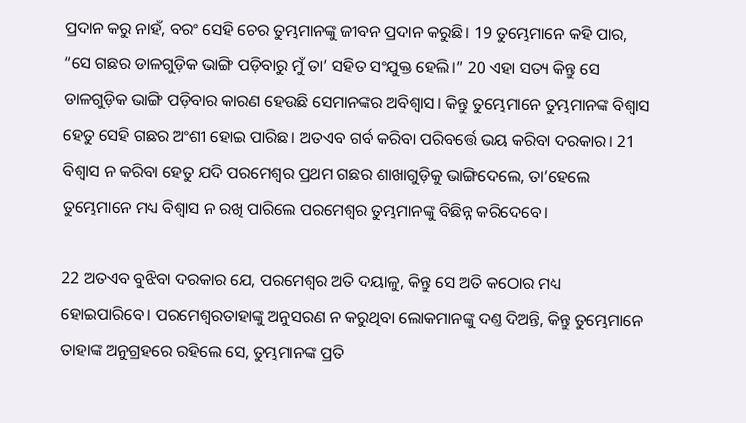ପ୍ରଦାନ କରୁ ନାହଁ, ବରଂ ସେହି ଚେର ତୁମ୍ଭମାନଙ୍କୁ ଜୀବନ ପ୍ରଦାନ କରୁଛି। 19 ତୁମ୍ଭେମାନେ କହି ପାର, “ସେ ଗଛର ଡାଳଗୁଡ଼ିକ ଭାଙ୍ଗି ପଡ଼ିବାରୁ ମୁଁ ତା’ ସହିତ ସଂଯୁକ୍ତ ହେଲି।” 20 ଏହା ସତ୍ୟ କିନ୍ତୁ ସେ ଡାଳଗୁଡ଼ିକ ଭାଙ୍ଗି ପଡ଼ିବାର କାରଣ ହେଉଛି ସେମାନଙ୍କର ଅବିଶ୍ୱାସ। କିନ୍ତୁ ତୁମ୍ଭେମାନେ ତୁମ୍ଭମାନଙ୍କ ବିଶ୍ୱାସ ହେତୁ ସେହି ଗଛର ଅଂଶୀ ହୋଇ ପାରିଛ। ଅତଏବ ଗର୍ବ କରିବା ପରିବର୍ତ୍ତେ ଭୟ କରିବା ଦରକାର। 21 ବିଶ୍ୱାସ ନ କରିବା ହେତୁ ଯଦି ପରମେଶ୍ୱର ପ୍ରଥମ ଗଛର ଶାଖାଗୁଡ଼ିକୁ ଭାଙ୍ଗିଦେଲେ, ତା’ହେଲେ ତୁମ୍ଭେମାନେ ମଧ୍ୟ ବିଶ୍ୱାସ ନ ରଖି ପାରିଲେ ପରମେଶ୍ୱର ତୁମ୍ଭମାନଙ୍କୁ ବିଛିନ୍ନ କରିଦେବେ।

22 ଅତଏବ ବୁଝିବା ଦରକାର ଯେ, ପରମେଶ୍ୱର ଅତି ଦୟାଳୁ, କିନ୍ତୁ ସେ ଅତି କଠୋର ମଧ୍ୟ ହୋଇପାରିବେ। ପରମେଶ୍ୱରତାହାଙ୍କୁ ଅନୁସରଣ ନ କରୁଥିବା ଲୋକମାନଙ୍କୁ ଦଣ୍ତ ଦିଅନ୍ତି, କିନ୍ତୁ ତୁମ୍ଭେମାନେ ତାହାଙ୍କ ଅନୁଗ୍ରହରେ ରହିଲେ ସେ, ତୁମ୍ଭମାନଙ୍କ ପ୍ରତି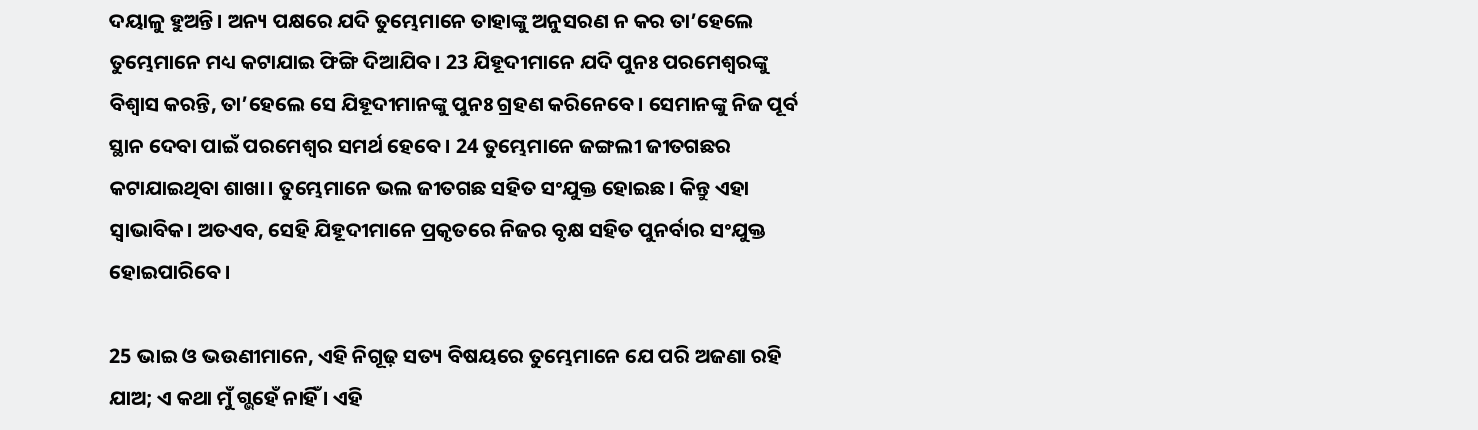ଦୟାଳୁ ହୁଅନ୍ତି। ଅନ୍ୟ ପକ୍ଷରେ ଯଦି ତୁମ୍ଭେମାନେ ତାହାଙ୍କୁ ଅନୁସରଣ ନ କର ତା’ହେଲେ ତୁମ୍ଭେମାନେ ମଧ୍ୟ କଟାଯାଇ ଫିଙ୍ଗି ଦିଆଯିବ। 23 ଯିହୂଦୀମାନେ ଯଦି ପୁନଃ ପରମେଶ୍ୱରଙ୍କୁ ବିଶ୍ୱାସ କରନ୍ତି, ତା’ହେଲେ ସେ ଯିହୂଦୀମାନଙ୍କୁ ପୁନଃ ଗ୍ରହଣ କରିନେବେ। ସେମାନଙ୍କୁ ନିଜ ପୂର୍ବ ସ୍ଥାନ ଦେବା ପାଇଁ ପରମେଶ୍ୱର ସମର୍ଥ ହେବେ। 24 ତୁମ୍ଭେମାନେ ଜଙ୍ଗଲୀ ଜୀତଗଛର କଟାଯାଇଥିବା ଶାଖା। ତୁମ୍ଭେମାନେ ଭଲ ଜୀତଗଛ ସହିତ ସଂଯୁକ୍ତ ହୋଇଛ। କିନ୍ତୁ ଏହା ସ୍ୱାଭାବିକ। ଅତଏବ, ସେହି ଯିହୂଦୀମାନେ ପ୍ରକୃତରେ ନିଜର ବୃକ୍ଷ ସହିତ ପୁନର୍ବାର ସଂଯୁକ୍ତ ହୋଇପାରିବେ।

25 ଭାଇ ଓ ଭଉଣୀମାନେ, ଏହି ନିଗୂଢ଼ ସତ୍ୟ ବିଷୟରେ ତୁମ୍ଭେମାନେ ଯେ ପରି ଅଜଣା ରହି ଯାଅ; ଏ କଥା ମୁଁ ଗ୍ଭହେଁ ନାହିଁ । ଏହି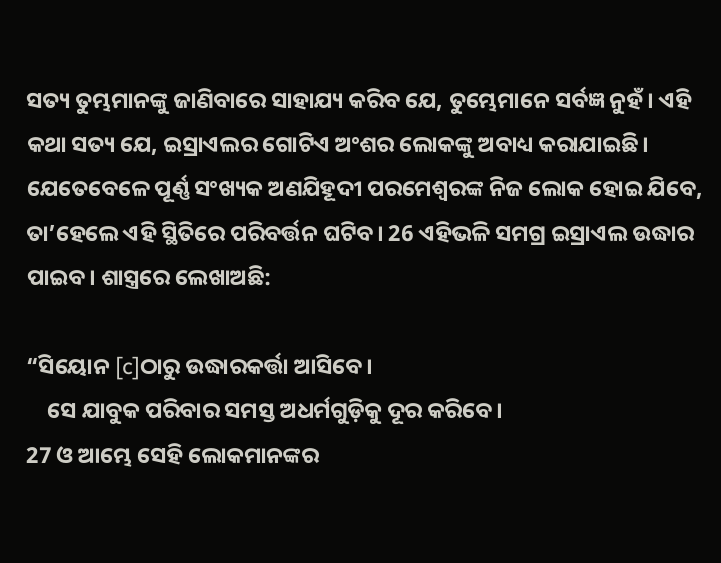ସତ୍ୟ ତୁମ୍ଭମାନଙ୍କୁ ଜାଣିବାରେ ସାହାଯ୍ୟ କରିବ ଯେ, ତୁମ୍ଭେମାନେ ସର୍ବଜ୍ଞ ନୁହଁ। ଏହି କଥା ସତ୍ୟ ଯେ, ଇସ୍ରାଏଲର ଗୋଟିଏ ଅଂଶର ଲୋକଙ୍କୁ ଅବାଧ୍ୟ କରାଯାଇଛି। ଯେତେବେଳେ ପୂର୍ଣ୍ଣ ସଂଖ୍ୟକ ଅଣଯିହୂଦୀ ପରମେଶ୍ୱରଙ୍କ ନିଜ ଲୋକ ହୋଇ ଯିବେ, ତା’ହେଲେ ଏହି ସ୍ଥିତିରେ ପରିବର୍ତ୍ତନ ଘଟିବ। 26 ଏହିଭଳି ସମଗ୍ର ଇସ୍ରାଏଲ ଉଦ୍ଧାର ପାଇବ। ଶାସ୍ତ୍ରରେ ଲେଖାଅଛି:

“ସିୟୋନ [c]ଠାରୁ ଉଦ୍ଧାରକର୍ତ୍ତା ଆସିବେ।
    ସେ ଯାବୁକ ପରିବାର ସମସ୍ତ ଅଧର୍ମଗୁଡ଼ିକୁ ଦୂର କରିବେ।
27 ଓ ଆମ୍ଭେ ସେହି ଲୋକମାନଙ୍କର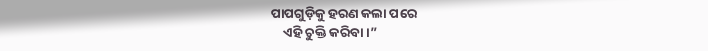ପାପଗୁଡ଼ିକୁ ହରଣ କଲା ପରେ
    ଏହି ଚୁକ୍ତି କରିବା।”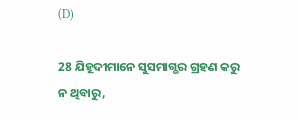(D)

28 ଯିହୂଦୀମାନେ ସୁସମାଗ୍ଭର ଗ୍ରହଣ କରୁ ନ ଥିବାରୁ,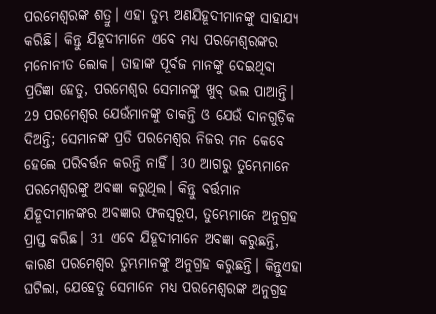ପରମେଶ୍ୱରଙ୍କ ଶତ୍ରୁ। ଏହା ତୁମ୍ଭ ଅଣଯିହୂଦୀମାନଙ୍କୁ ସାହାଯ୍ୟ କରିଛି। କିନ୍ତୁ ଯିହୂଦୀମାନେ ଏବେ ମଧ୍ୟ ପରମେଶ୍ୱରଙ୍କର ମନୋନୀତ ଲୋକ। ତାହାଙ୍କ ପୂର୍ବଜ ମାନଙ୍କୁ ଦେଇଥିବା ପ୍ରତିଜ୍ଞା ହେତୁ, ପରମେଶ୍ୱର ସେମାନଙ୍କୁ ଖୁବ୍ ଭଲ ପାଆନ୍ତି। 29 ପରମେଶ୍ୱର ଯେଉଁମାନଙ୍କୁ ଡାକନ୍ତି ଓ ଯେଉଁ ଦାନଗୁଡ଼ିକ ଦିଅନ୍ତି; ସେମାନଙ୍କ ପ୍ରତି ପରମେଶ୍ୱର ନିଜର ମନ କେବେ ହେଲେ ପରିବର୍ତ୍ତନ କରନ୍ତି ନାହିଁ। 30 ଆଗରୁ ତୁମ୍ଭେମାନେ ପରମେଶ୍ୱରଙ୍କୁ ଅବଜ୍ଞା କରୁଥିଲ। କିନ୍ତୁ ବର୍ତ୍ତମାନ ଯିହୂଦୀମାନଙ୍କର ଅବଜ୍ଞାର ଫଳସ୍ୱରୂପ, ତୁମ୍ଭେମାନେ ଅନୁଗ୍ରହ ପ୍ରାପ୍ତ କରିଛ। 31 ଏବେ ଯିହୂଦୀମାନେ ଅବଜ୍ଞା କରୁଛନ୍ତି, କାରଣ ପରମେଶ୍ୱର ତୁମ୍ଭମାନଙ୍କୁ ଅନୁଗ୍ରହ କରୁଛନ୍ତି। କିନ୍ତୁଏହା ଘଟିଲା, ଯେହେତୁ ସେମାନେ ମଧ୍ୟ ପରମେଶ୍ୱରଙ୍କ ଅନୁଗ୍ରହ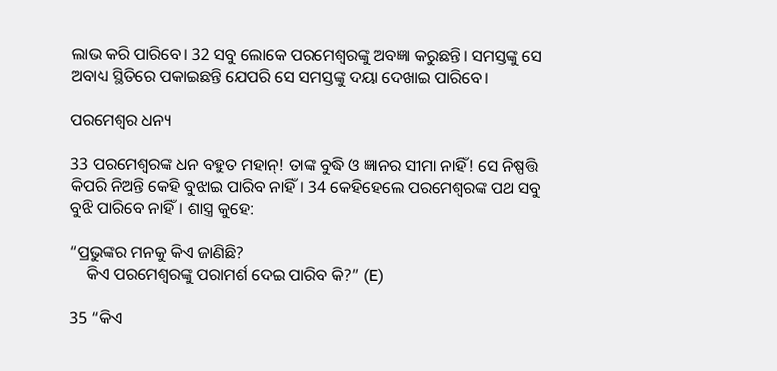ଲାଭ କରି ପାରିବେ। 32 ସବୁ ଲୋକେ ପରମେଶ୍ୱରଙ୍କୁ ଅବଜ୍ଞା କରୁଛନ୍ତି। ସମସ୍ତଙ୍କୁ ସେ ଅବାଧ୍ୟ ସ୍ଥିତିରେ ପକାଇଛନ୍ତି ଯେପରି ସେ ସମସ୍ତଙ୍କୁ ଦୟା ଦେଖାଇ ପାରିବେ।

ପରମେଶ୍ୱର ଧନ୍ୟ

33 ପରମେଶ୍ୱରଙ୍କ ଧନ ବହୁତ ମହାନ୍! ତାଙ୍କ ବୁଦ୍ଧି ଓ ଜ୍ଞାନର ସୀମା ନାହିଁ! ସେ ନିଷ୍ପତ୍ତି କିପରି ନିଅନ୍ତି କେହି ବୁଝାଇ ପାରିବ ନାହିଁ। 34 କେହିହେଲେ ପରମେଶ୍ୱରଙ୍କ ପଥ ସବୁ ବୁଝି ପାରିବେ ନାହିଁ। ଶାସ୍ତ୍ର କୁହେ:

“ପ୍ରଭୁଙ୍କର ମନକୁ କିଏ ଜାଣିଛି?
    କିଏ ପରମେଶ୍ୱରଙ୍କୁ ପରାମର୍ଶ ଦେଇ ପାରିବ କି?” (E)

35 “କିଏ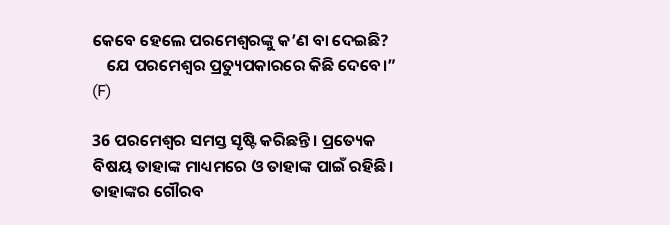କେବେ ହେଲେ ପରମେଶ୍ୱରଙ୍କୁ କ’ଣ ବା ଦେଇଛି?
    ଯେ ପରମେଶ୍ୱର ପ୍ରତ୍ୟୁପକାରରେ କିଛି ଦେବେ।” (F)

36 ପରମେଶ୍ୱର ସମସ୍ତ ସୃଷ୍ଟି କରିଛନ୍ତି। ପ୍ରତ୍ୟେକ ବିଷୟ ତାହାଙ୍କ ମାଧ୍ୟମରେ ଓ ତାହାଙ୍କ ପାଇଁ ରହିଛି। ତାହାଙ୍କର ଗୌରବ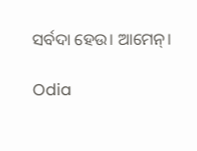ସର୍ବଦା ହେଉ। ଆମେନ୍।

Odia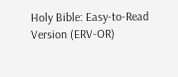Holy Bible: Easy-to-Read Version (ERV-OR)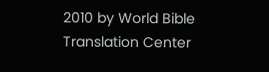2010 by World Bible Translation Center